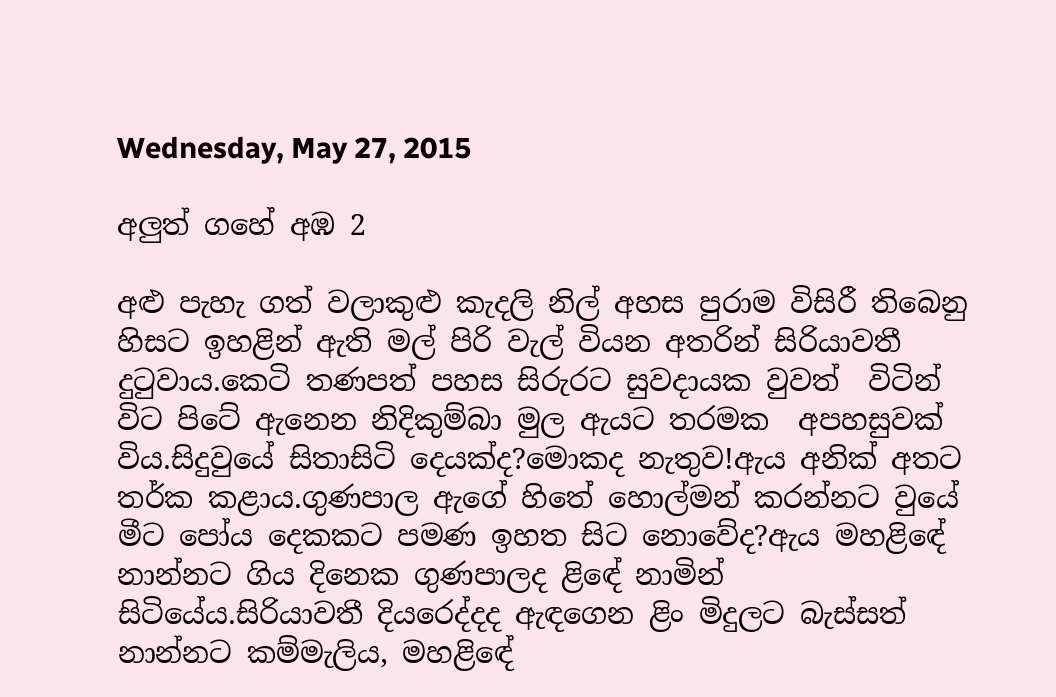Wednesday, May 27, 2015

අලුත් ගහේ අඹ 2

අළු පැහැ ගත් වලාකුළු කැදලි නිල් අහස පුරාම විසිරී තිබෙනු හිසට ඉහළින් ඇති මල් පිරි වැල් වියන අතරින් සිරියාවතී දුටුවාය.කෙටි තණපත් පහස සිරුරට සුවදායක වුවත්  විටින් විට පිටේ ඇනෙන නිදිකුම්බා මුල ඇයට තරමක  අපහසුවක් විය.සිදුවුයේ සිතාසිටි දෙයක්ද?මොකද නැතුව!ඇය අනික් අතට තර්ක කළාය.ගුණපාල ඇගේ හිතේ හොල්මන් කරන්නට වුයේ මීට පෝය දෙකකට පමණ ඉහත සිට නොවේද?ඇය මහළිඳේ නාන්නට ගිය දිනෙක ගුණපාලද ළිඳේ නාමින් සිටියේය.සිරියාවතී දියරෙද්දද ඇඳගෙන ළිං මිදුලට බැස්සත් නාන්නට කම්මැලිය, මහළිඳේ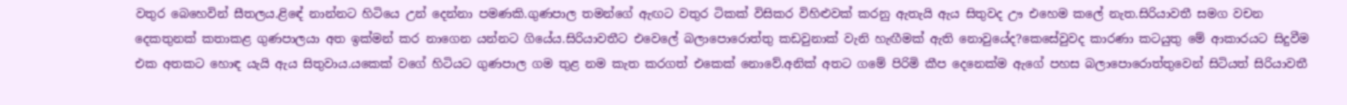වතුර බෙහෙවින් සීතලය.ළිඳේ නාන්නට හිටියෙ උන් දෙන්නා පමණකි.ගුණපාල තමන්ගේ ඇඟට වතුර ටිකක් විසිකර විහිළුවක් කරනු ඇතැයි ඇය සිතුවද ඌ එහෙම කලේ නැත.සිරියාවතී සමග වචන දෙකතුනක් කතාකළ ගුණපාලයා අත ඉක්මන් කර නාගෙන යන්නට ගියේය.සිරියාවතීට එවෙලේ බලාපොරොත්තු කඩවුනාක් වැනි හැඟීමක් ඇති නොවුයේද?කෙසේවුවද කාරණා කටයුතු මේ ආකාරයට සිදුවීම එක අතකට හොඳ යැයි ඇය සිතුවාය.යකෙක් වගේ හිටියට ගුණපාල ගම තුළ නම කැත කරගත් එකෙක් නොවේ.අනික් අතට ගමේ පිරිමි කීප දෙනෙක්ම ඇගේ පහස බලාපොරොත්තුවෙන් සිටියත් සිරියාවතී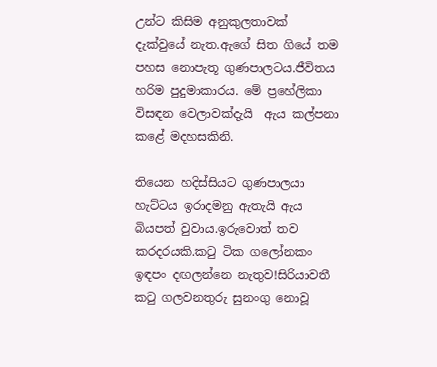උන්ට කිසිම අනුකුලතාවක් දැක්වුයේ නැත.ඇගේ සිත ගියේ තම පහස නොපැතූ ගුණපාලටය.ජීවිතය හරිම පුදුමාකාරය. මේ ප්‍රහේලිකා විසඳන වෙලාවක්දැයි  ඇය කල්පනා කළේ මදහසකිනි.

තියෙන හදිස්සියට ගුණපාලයා හැට්ටය ඉරාදමනු ඇතැයි ඇය බියපත් වුවාය.ඉරුවොත් තව කරදරයකි.කටු ටික ගලෝනකං ඉඳපං දඟලන්නෙ නැතුව!සිරියාවතී කටු ගලවනතුරු සුනංගු නොවූ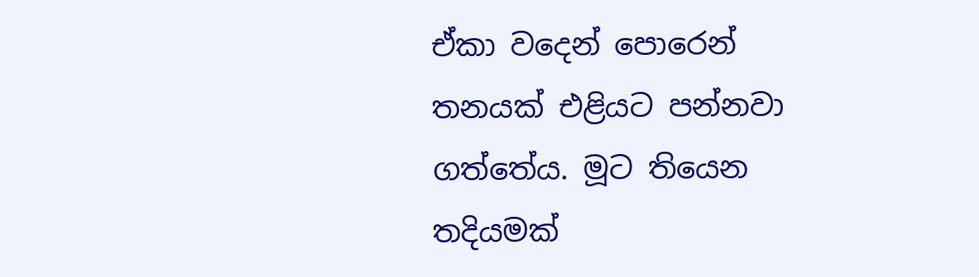ඒකා වදෙන් පොරෙන් තනයක් එළියට පන්නවා ගත්තේය. මූට තියෙන තදියමක්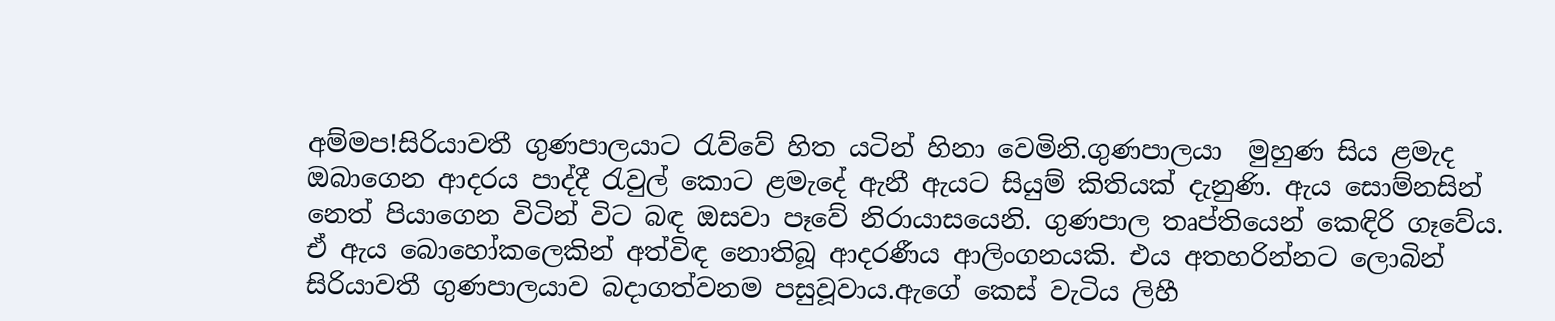අම්මප!සිරියාවතී ගුණපාලයාට රැව්වේ හිත යටින් හිනා වෙමිනි.ගුණපාලයා  මුහුණ සිය ළමැද ඔබාගෙන ආදරය පාද්දී රැවුල් කොට ළමැදේ ඇනී ඇයට සියුම් කිතියක් දැනුණි. ඇය සොම්නසින් නෙත් පියාගෙන විටින් විට බඳ ඔසවා පෑවේ නිරායාසයෙනි. ගුණපාල තෘප්තියෙන් කෙඳිරි ගෑවේය. ඒ ඇය බොහෝකලෙකින් අත්විඳ නොතිබූ ආදරණීය ආලිංගනයකි. එය අතහරින්නට ලොබින් සිරියාවතී ගුණපාලයාව බදාගත්වනම පසුවූවාය.ඇගේ කෙස් වැටිය ලිහී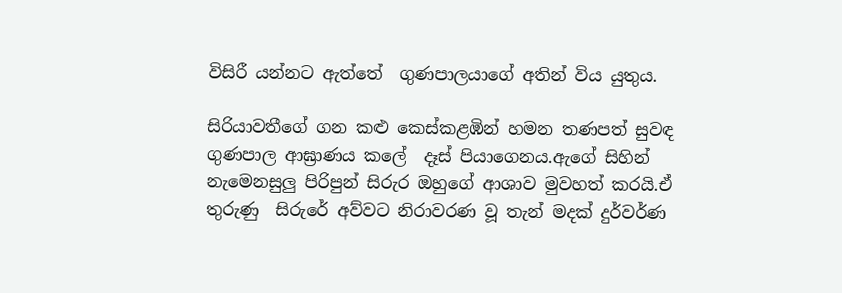විසිරී යන්නට ඇත්තේ  ගුණපාලයාගේ අතින් විය යුතුය.

සිරියාවතීගේ ගන කළු කෙස්කළඹින් හමන තණපත් සුවඳ ගුණපාල ආඝ්‍රාණය කලේ  දෑස් පියාගෙනය.ඇගේ සිහින් නැමෙනසුලු පිරිපුන් සිරුර ඔහුගේ ආශාව මුවහත් කරයි.ඒ තුරුණු  සිරුරේ අව්වට නිරාවරණ වූ තැන් මදක් දුර්වර්ණ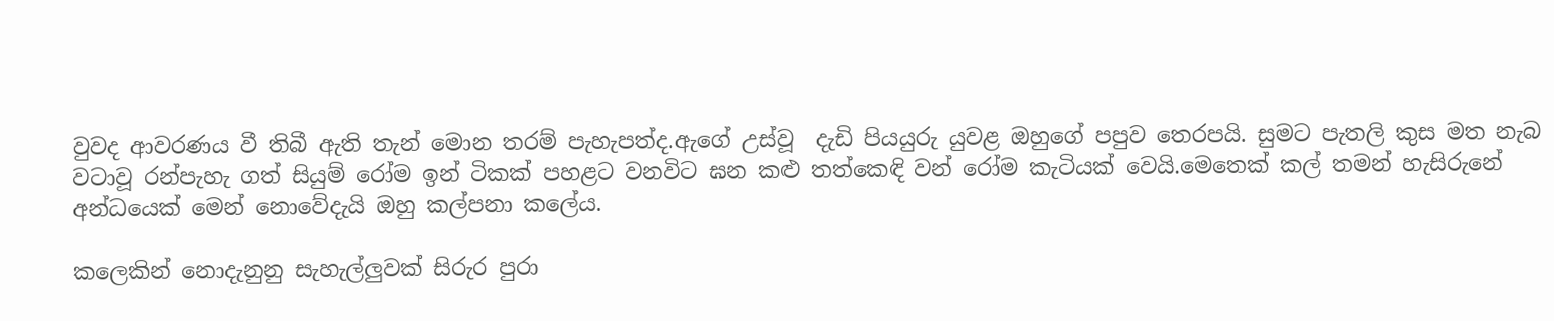වුවද ආවරණය වී තිබී ඇති තැන් මොන තරම් පැහැපත්ද.ඇගේ උස්වූ  දැඩි පියයුරු යුවළ ඔහුගේ පපුව තෙරපයි. සුමට පැතලි කුස මත නැබ වටාවූ රන්පැහැ ගත් සියුම් රෝම ඉන් ටිකක් පහළට වනවිට ඝන කළු තත්කෙඳි වන් රෝම කැටියක් වෙයි.මෙතෙක් කල් තමන් හැසිරුනේ අන්ධයෙක් මෙන් නොවේදැයි ඔහු කල්පනා කලේය.

කලෙකින් නොදැනුනු සැහැල්ලුවක් සිරුර පුරා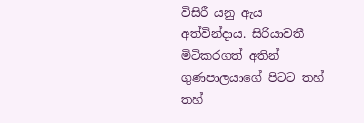විසිරී යනු ඇය අත්වින්දාය. සිරියාවතී මිටිකරගත් අතින් ගුණපාලයාගේ පිටට තහ්  තහ්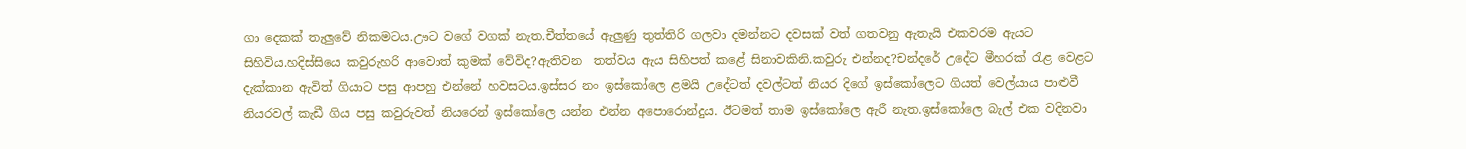ගා දෙකක් තැලුවේ නිකමටය.ඌට වගේ වගක් නැත.චීත්තයේ ඇලුණු තුත්තිරි ගලවා දමන්නට දවසක් වත් ගතවනු ඇතැයි එකවරම ඇයට සිහිවිය.හදිස්සියෙ කවුරුහරි ආවොත් කුමක් වේවිද?ඇතිවන  තත්වය ඇය සිහිපත් කළේ සිනාවකිනි.කවුරු එන්නද?චන්දරේ උදේට මීහරක් රැළ වෙළට දැක්කාන ඇවිත් ගියාට පසු ආපහු එන්නේ හවසටය.ඉස්සර නං ඉස්කෝලෙ ළමයි උදේටත් දවල්ටත් නියර දිගේ ඉස්කෝලෙට ගියත් වෙල්යාය පාළුවී නියරවල් කැඩී ගිය පසු කවුරුවත් නියරෙන් ඉස්කෝලෙ යන්න එන්න අපොරොන්දුය. ඊටමත් තාම ඉස්කෝලෙ ඇරී නැත.ඉස්කෝලෙ බැල් එක වදිනවා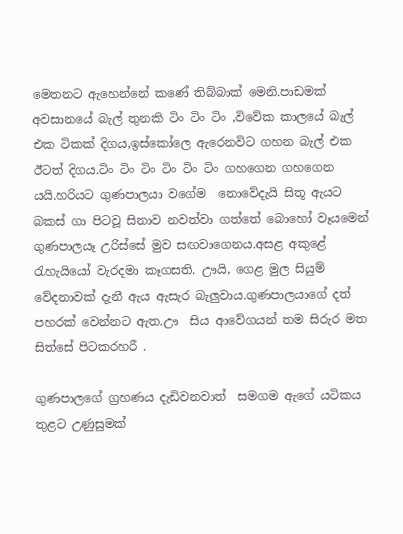මෙතනට ඇහෙන්නේ කණේ තිබ්බාක් මෙනි.පාඩමක් අවසානයේ බැල් තුනකි ටිං ටිං ටිං ,විවේක කාලයේ බැල් එක ටිකක් දිගය,ඉස්කෝලෙ ඇරෙනවිට ගහන බැල් එක ඊටත් දිගය.ටිං ටිං ටිං ටිං ටිං ටිං ගහගෙන ගහගෙන යයි.හරියට ගුණපාලයා වගේම  නොවේදැයි සිතූ ඇයට බකස් ගා පිටවූ සිනාව නවත්වා ගත්තේ බොහෝ වෑයමෙන් ගුණපාලයෑ උරිස්සේ මුව සඟවාගෙනය.අසළ අකුළේ රැහැයියෝ වැරදමා කෑගසති. ඌයි, ගෙළ මුල සියුම් වේදනාවක් දැනී ඇය ඇසැර බැලුවාය.ගුණපාලයාගේ දත් පහරක් වෙන්නට ඇත.ඌ  සිය ආවේගයන් තම සිරුර මත සිත්සේ පිටකරහරී .

ගුණපාලගේ ග්‍රහණය දැඩිවනවාත්  සමගම ඇගේ යටිකය තුළට උණුසුමක්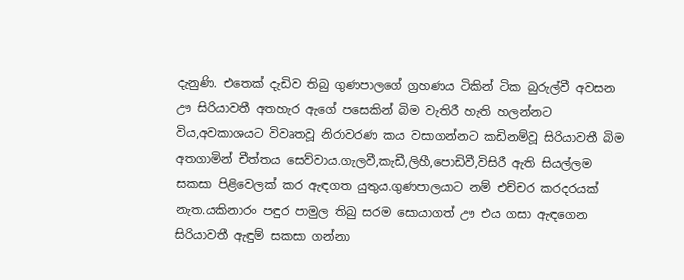දැනුණි. එතෙක් දැඩිව තිබු ගුණපාලගේ ග්‍රහණය ටිකින් ටික බුරුල්වී අවසන ඌ සිරියාවතී අතහැර ඇගේ පසෙකින් බිම වැතිරී හැති හලන්නට විය,අවකාශයට විවෘතවූ නිරාවරණ කය වසාගන්නට කඩිනම්වූ සිරියාවතී බිම අතගාමින් චීත්තය සෙව්වාය.ගැලවී,කැඩී,ලිහී,පොඩිවී,විසිරී ඇති සියල්ලම සකසා පිළිවෙලක් කර ඇඳගත යුතුය.ගුණපාලයාට නම් එච්චර කරදරයක් නැත.යකිනාරං පඳුර පාමුල තිබු සරම සොයාගත් ඌ එය ගසා ඇඳගෙන සිරියාවතී ඇඳුම් සකසා ගන්නා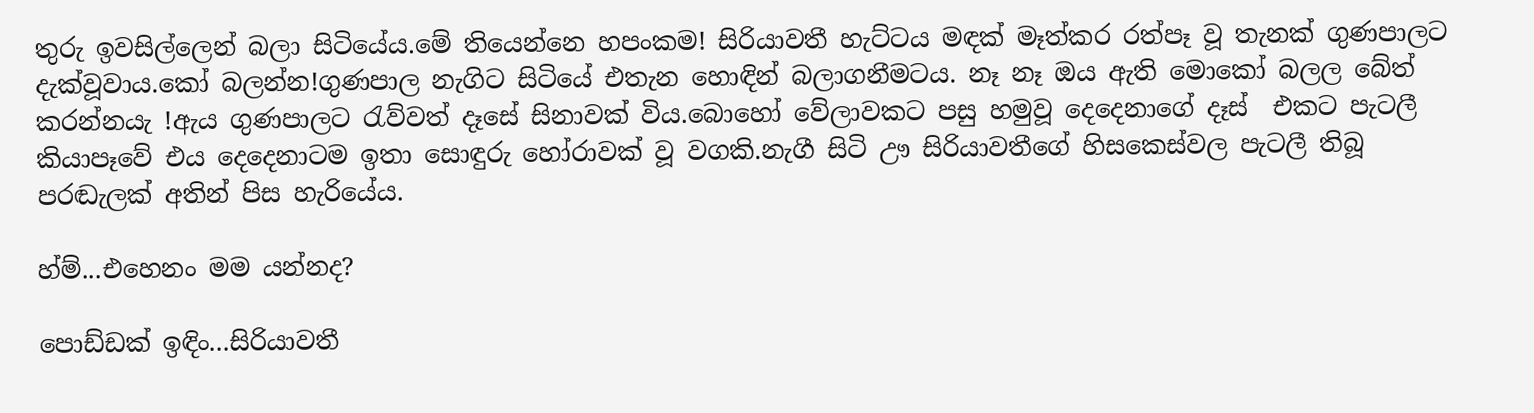තුරු ඉවසිල්ලෙන් බලා සිටියේය.මේ තියෙන්නෙ හපංකම! සිරියාවතී හැට්ටය මඳක් මෑත්කර රත්පෑ වූ තැනක් ගුණපාලට දැක්වූවාය.කෝ බලන්න!ගුණපාල නැගිට සිටියේ එතැන හොඳින් බලාගනීමටය. නෑ නෑ ඔය ඇති මොකෝ බලල බේත් කරන්නයැ !ඇය ගුණපාලට රැව්වත් දෑසේ සිනාවක් විය.බොහෝ වේලාවකට පසු හමුවූ දෙදෙනාගේ දෑස්  එකට පැටලී කියාපෑවේ එය දෙදෙනාටම ඉතා සොඳුරු හෝරාවක් වූ වගකි.නැගී සිටි ඌ සිරියාවතීගේ හිසකෙස්වල පැටලී තිබූ පරඬැලක් අතින් පිස හැරියේය.

හ්ම්...එහෙනං මම යන්නද?

පොඩ්ඩක් ඉඳිං...සිරියාවතී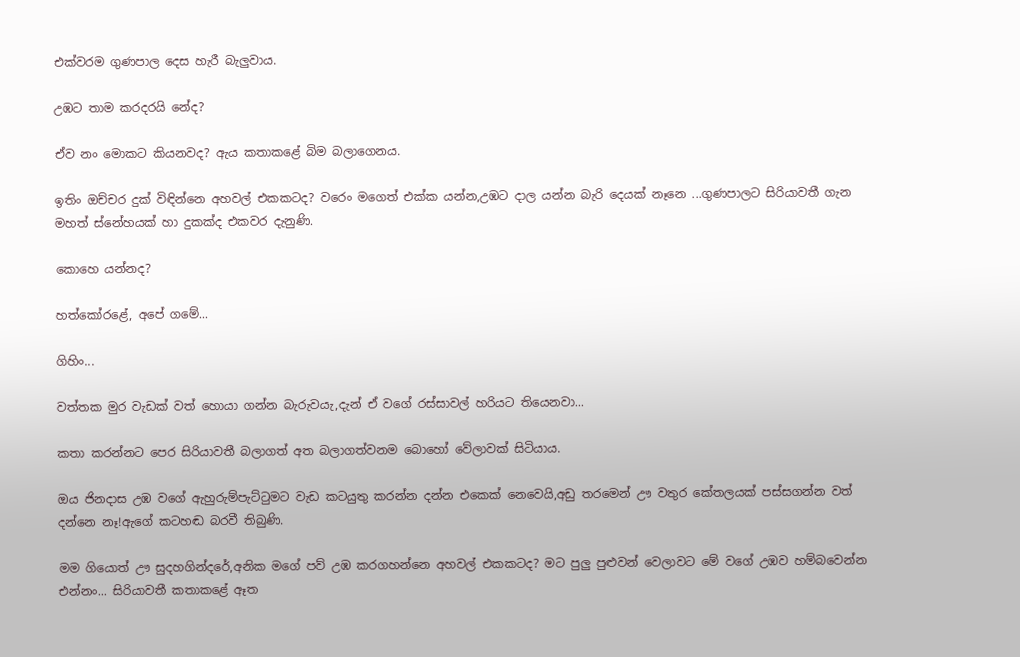එක්වරම ගුණපාල දෙස හැරී බැලුවාය.

උඹට තාම කරදරයි නේද?

ඒව නං මොකට කියනවද? ඇය කතාකළේ බිම බලාගෙනය.

ඉතිං ඔච්චර දුක් විඳින්නෙ අහවල් එකකටද? වරෙං මගෙත් එක්ක යන්න,උඹට දාල යන්න බැරි දෙයක් නෑනෙ ...ගුණපාලට සිරියාවතී ගැන මහත් ස්නේහයක් හා දුකක්ද එකවර දැනුණි.

කොහෙ යන්නද?

හත්කෝරළේ, අපේ ගමේ...

ගිහිං...

වත්තක මුර වැඩක් වත් හොයා ගන්න බැරුවයැ,දැන් ඒ වගේ රස්සාවල් හරියට තියෙනවා...

කතා කරන්නට පෙර සිරියාවතී බලාගත් අත බලාගත්වනම බොහෝ වේලාවක් සිටියාය.

ඔය ජිනදාස උඹ වගේ ඇහුරුම්පැට්ටුමට වැඩ කටයුතු කරන්න දන්න එකෙක් නෙවෙයි,අඩු තරමෙන් ඌ වතුර කේතලයක් පස්සගන්න වත් දන්නෙ නෑ!ඇගේ කටහඬ බරවී තිබුණි.

මම ගියොත් ඌ සුදහගින්දරේ,අනික මගේ පව් උඹ කරගහන්නෙ අහවල් එකකටද? මට පුලු පුළුවන් වෙලාවට මේ වගේ උඹව හම්බවෙන්න එන්නං... සිරියාවතී කතාකළේ ඈත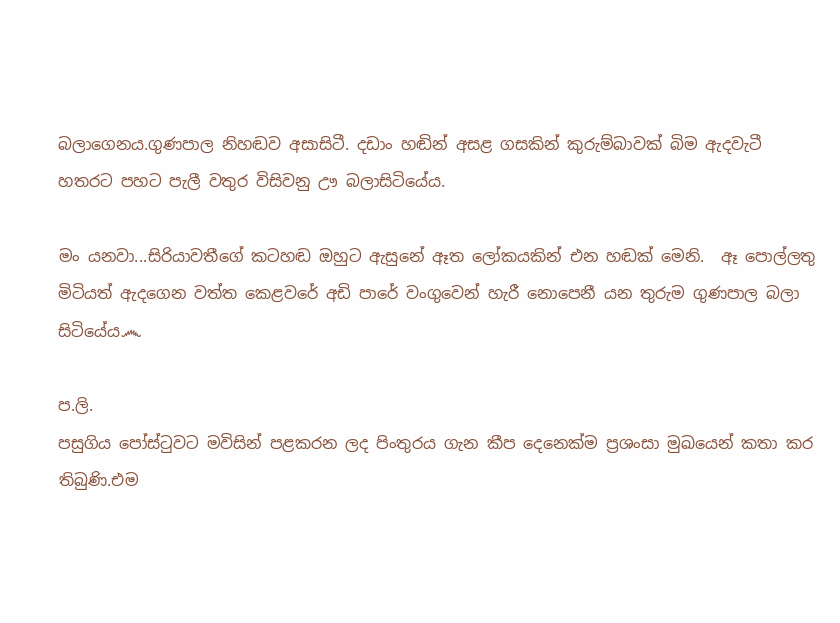බලාගෙනය.ගුණපාල නිහඬව අසාසිටී. දඩාං හඬින් අසළ ගසකින් කුරුම්බාවක් බිම ඇදවැටී හතරට පහට පැලී වතුර විසිවනු ඌ බලාසිටියේය.

මං යනවා...සිරියාවතීගේ කටහඬ ඔහුට ඇසුනේ ඈත ලෝකයකින් එන හඬක් මෙනි.  ඈ පොල්ලතු මිටියත් ඇදගෙන වත්ත කෙළවරේ අඩි පාරේ වංගුවෙන් හැරී නොපෙනී යන තුරුම ගුණපාල බලා සිටියේය෴

ප.ලි.
පසුගිය පෝස්ටුවට මවිසින් පළකරන ලද පිංතුරය ගැන කීප දෙනෙක්ම ප්‍රශංසා මුඛයෙන් කතා කර තිබුණි.එම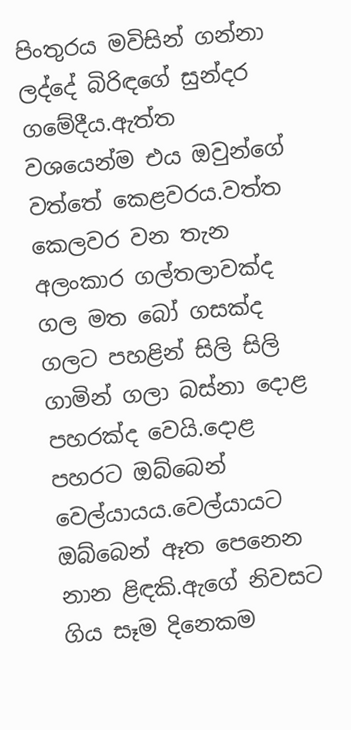පිංතුරය මවිසින් ගන්නා ලද්දේ බිරිඳගේ සුන්දර ගමේදීය.ඇත්ත වශයෙන්ම එය ඔවුන්ගේ වත්තේ කෙළවරය.වත්ත කෙලවර වන තැන අලංකාර ගල්තලාවක්ද ගල මත බෝ ගසක්ද ගලට පහළින් සිලි සිලි ගාමින් ගලා බස්නා දොළ පහරක්ද වෙයි.දොළ පහරට ඔබ්බෙන් වෙල්යායය.වෙල්යායට ඔබ්බෙන් ඈත පෙනෙන නාන ළිඳකි.ඇගේ නිවසට ගිය සෑම දිනෙකම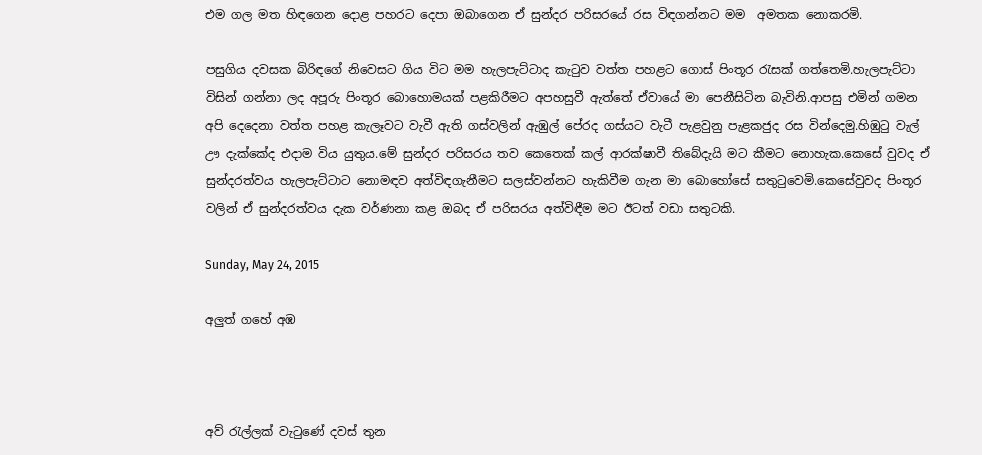එම ගල මත හිඳගෙන දොළ පහරට දෙපා ඔබාගෙන ඒ සුන්දර පරිසරයේ රස විඳගන්නට මම  අමතක නොකරමි.

පසුගිය දවසක බිරිඳගේ නිවෙසට ගිය විට මම හැලපැට්ටාද කැටුව වත්ත පහළට ගොස් පිංතූර රැසක් ගත්තෙමි.හැලපැට්ටා විසින් ගන්නා ලද අපූරු පිංතූර බොහොමයක් පළකිරීමට අපහසුවී ඇත්තේ ඒවායේ මා පෙනීසිටින බැවිනි.ආපසු එමින් ගමන අපි දෙදෙනා වත්ත පහළ කැලෑවට වැවී ඇති ගස්වලින් ඇඹුල් පේරද ගස්යට වැටී පැළවුනු පැළකජුද රස වින්දෙමු.හිඹුටු වැල් ඌ දැක්කේද එදාම විය යුතුය.මේ සුන්දර පරිසරය තව කෙතෙක් කල් ආරක්ෂාවී තිබේදැයි මට කීමට නොහැක.කෙසේ වුවද ඒ සුන්දරත්වය හැලපැට්ටාට නොමඳව අත්විඳගැනීමට සලස්වන්නට හැකිවීම ගැන මා බොහෝසේ සතුටුවෙමි.කෙසේවුවද පිංතූර වලින් ඒ සුන්දරත්වය දැක වර්ණනා කළ ඔබද ඒ පරිසරය අත්විඳීම මට ඊටත් වඩා සතුටකි.

Sunday, May 24, 2015

අලුත් ගහේ අඹ



අව් රැල්ලක් වැටුණේ දවස් තුන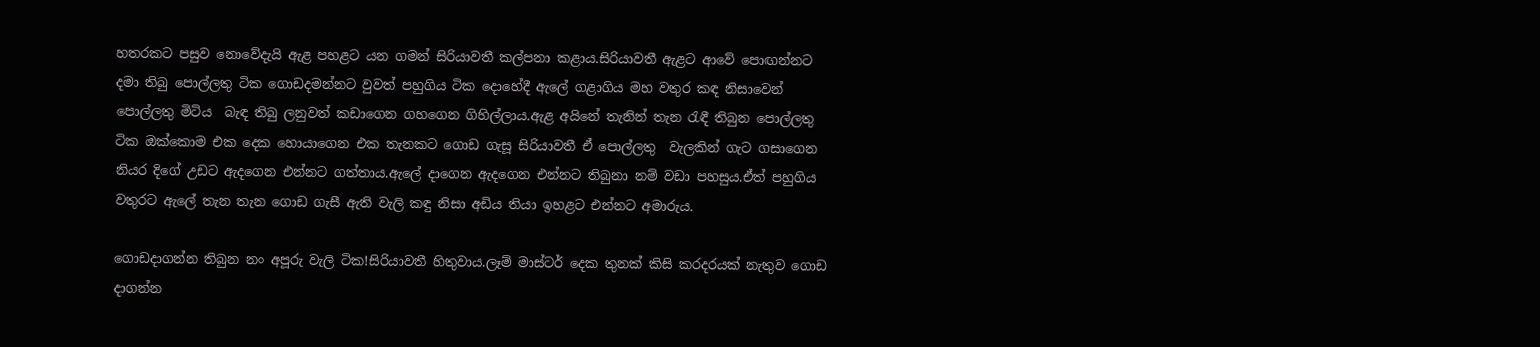හතරකට පසුව නොවේදැයි ඇළ පහළට යන ගමන් සිරියාවතී කල්පනා කළාය.සිරියාවතී ඇළට ආවේ පොඟන්නට දමා තිබු පොල්ලතු ටික ගොඩදමන්නට වුවත් පහුගිය ටික දොහේදී ඇලේ ගළාගිය මහ වතුර කඳ නිසාවෙන් පොල්ලතු මිටිය  බැඳ තිබු ලනුවත් කඩාගෙන ගහගෙන ගිහිල්ලාය.ඇළ අයිනේ තැනින් තැන රැඳී තිබුන පොල්ලතු ටික ඔක්කොම එක දෙක හොයාගෙන එක තැනකට ගොඩ ගැසූ සිරියාවතී ඒ පොල්ලතු  වැලකින් ගැට ගසාගෙන නියර දිගේ උඩට ඇදගෙන එන්නට ගත්තාය.ඇලේ දාගෙන ඇදගෙන එන්නට තිබුනා නම් වඩා පහසුය.ඒත් පහුගිය වතුරට ඇලේ තැන තැන ගොඩ ගැසී ඇති වැලි කඳු නිසා අඩිය තියා ඉහළට එන්නට අමාරුය.

ගොඩදාගන්න තිබුන නං අපූරු වැලි ටික!සිරියාවතී හිතුවාය.ලෑම් මාස්ටර් දෙක තුනක් කිසි කරදරයක් නැතුව ගොඩ දාගන්න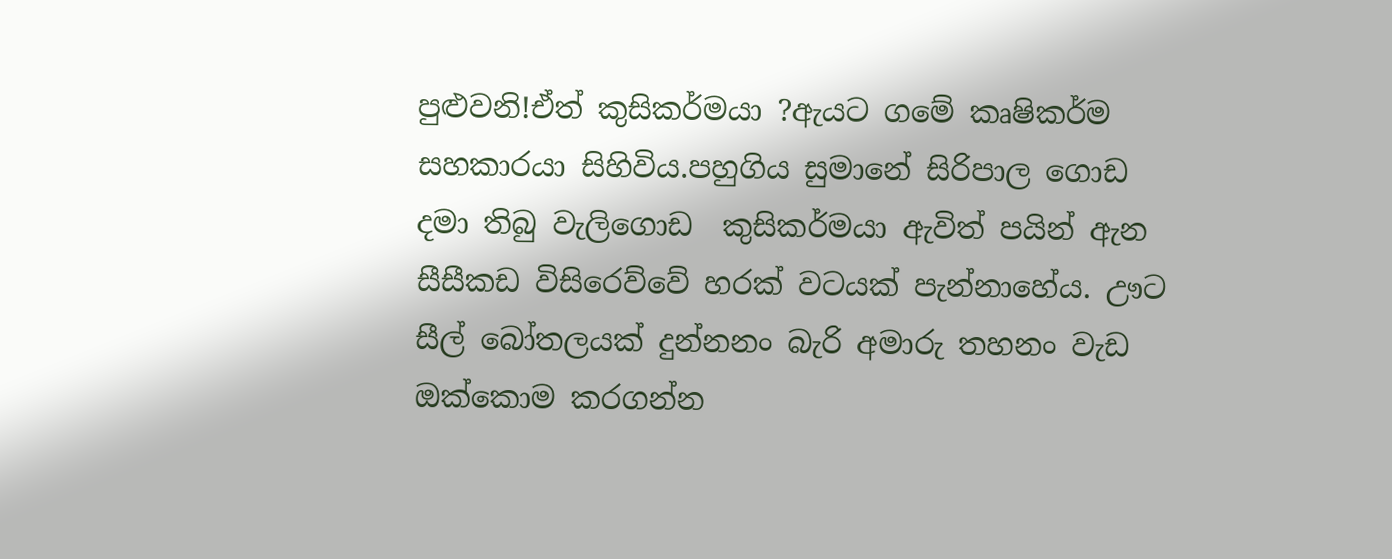පුළුවනි!ඒත් කුසිකර්මයා ?ඇයට ගමේ කෘෂිකර්ම සහකාරයා සිහිවිය.පහුගිය සුමානේ සිරිපාල ගොඩ දමා තිබු වැලිගොඩ  කුසිකර්මයා ඇවිත් පයින් ඇන සීසීකඩ විසිරෙව්වේ හරක් වටයක් පැන්නාහේය. ඌට සීල් බෝතලයක් දුන්නනං බැරි අමාරු තහනං වැඩ ඔක්කොම කරගන්න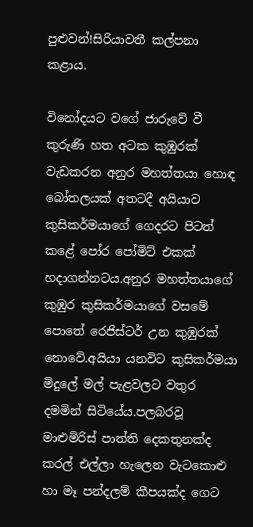පුළුවන්!සිරියාවතී කල්පනා කළාය.

විනෝදයට වගේ ජාරුවේ වී කුරුණි හත අටක කුඹුරක් වැඩකරන අනුර මහත්තයා හොඳ බෝතලයක් අතටදී අයියාව කුසිකර්මයාගේ ගෙදරට පිටත් කළේ පෝර පෝමිට් එකක් හදාගන්නටය.අනුර මහත්තයාගේ කුඹුර කුසිකර්මයාගේ වසමේ පොතේ රෙජිස්ටර් උන කුඹුරක් නොවේ.අයියා යනවිට කුසිකර්මයා මිදුලේ මල් පැළවලට වතුර දමමින් සිටියේය.පලබරවූ මාළුමිරිස් පාත්ති දෙකතුනක්ද කරල් එල්ලා හැලෙන වැටකොළු  හා මෑ පන්දලම් කීපයක්ද ගෙට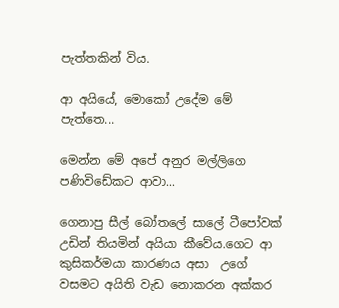පැත්තකින් විය.

ආ අයියේ, මොකෝ උදේම මේ පැත්තෙ...

මෙන්න මේ අපේ අනුර මල්ලිගෙ පණිවිඩේකට ආවා...

ගෙනාපු සීල් බෝතලේ සාලේ ටීපෝවක් උඩින් තියමින් අයියා කීවේය.ගෙට ආ කුසිකර්මයා කාරණය අසා  උගේ වසමට අයිති වැඩ නොකරන අක්කර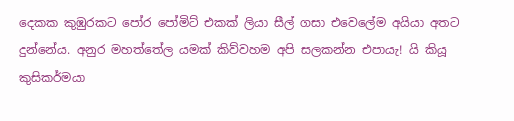දෙකක කුඹුරකට පෝර පෝමිට් එකක් ලියා සීල් ගසා එවෙලේම අයියා අතට දුන්නේය. අනුර මහත්තේල යමක් කිව්වහම අපි සලකන්න එපායැ! යි කියූ කුසිකර්මයා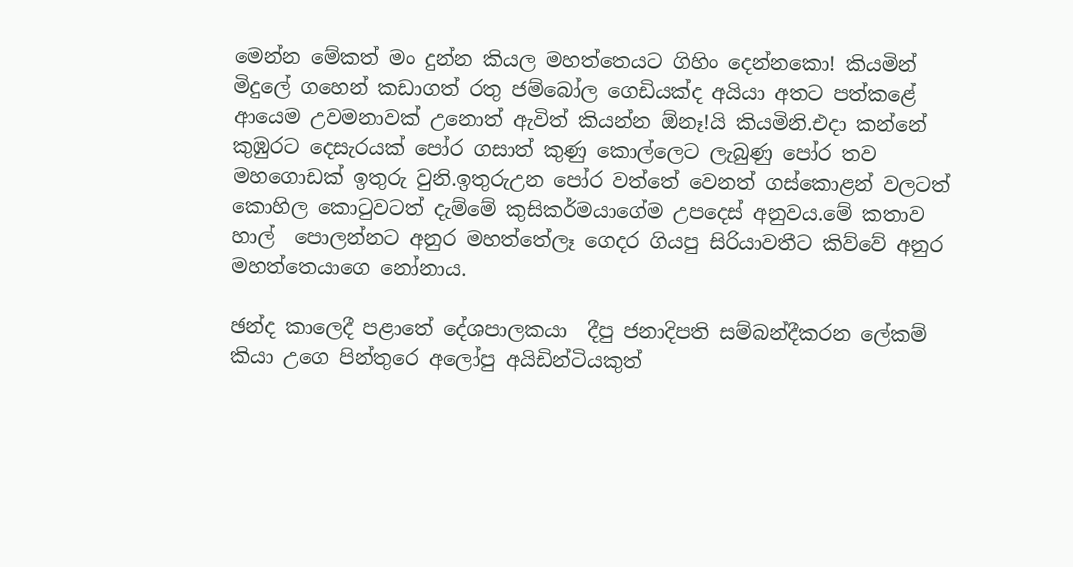මෙන්න මේකත් මං දුන්න කියල මහත්තෙයට ගිහිං දෙන්නකො! කියමින් මිදුලේ ගහෙන් කඩාගත් රතු ජම්බෝල ගෙඩියක්ද අයියා අතට පත්කළේ ආයෙම උවමනාවක් උනොත් ඇවිත් කියන්න ඕනෑ!යි කියමිනි.එදා කන්නේ කුඹුරට දෙසැරයක් පෝර ගසාත් කුණු කොල්ලෙට ලැබුණු පෝර තව මහගොඩක් ඉතුරු වුනි.ඉතුරුඋන පෝර වත්තේ වෙනත් ගස්කොළන් වලටත් කොහිල කොටුවටත් දැම්මේ කුසිකර්මයාගේම උපදෙස් අනුවය.මේ කතාව හාල්  පොලන්නට අනුර මහත්තේලෑ ගෙදර ගියපු සිරියාවතීට කිව්වේ අනුර මහත්තෙයාගෙ නෝනාය.

ඡන්ද කාලෙදී පළාතේ දේශපාලකයා  දීපු ජනාදිපති සම්බන්දීකරන ලේකම් කියා උගෙ පින්තුරෙ අලෝපු අයිඩින්ටියකුත්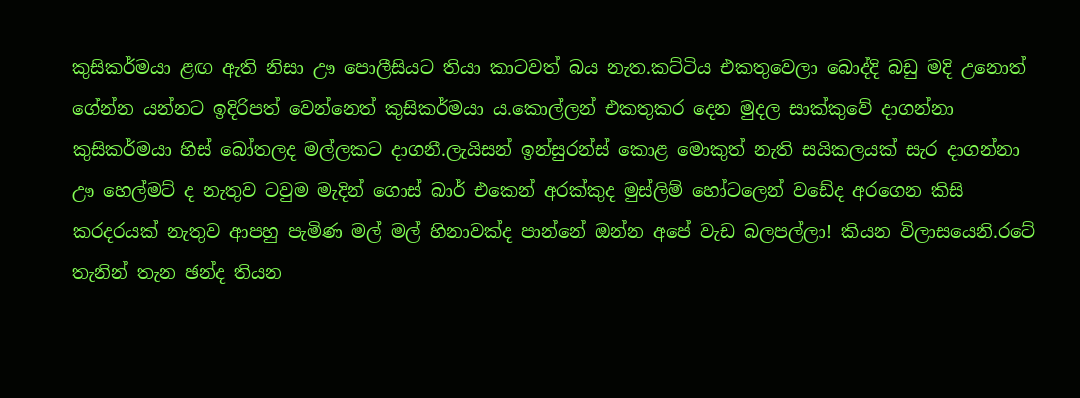කුසිකර්මයා ළඟ ඇති නිසා ඌ පොලීසියට තියා කාටවත් බය නැත.කට්ටිය එකතුවෙලා බොද්දි බඩු මදි උනොත් ගේන්න යන්නට ඉදිරිපත් වෙන්නෙත් කුසිකර්මයා ය.කොල්ලන් එකතුකර දෙන මුදල සාක්කුවේ දාගන්නා කුසිකර්මයා හිස් බෝතලද මල්ලකට දාගනී.ලැයිසන් ඉන්සුරන්ස් කොළ මොකුත් නැති සයිකලයක් සැර දාගන්නා ඌ හෙල්මට් ද නැතුව ටවුම මැදින් ගොස් බාර් එකෙන් අරක්කුද මුස්ලිම් හෝටලෙන් වඩේද අරගෙන කිසි කරදරයක් නැතුව ආපහු පැමිණ මල් මල් හිනාවක්ද පාන්නේ ඔන්න අපේ වැඩ බලපල්ලා! කියන විලාසයෙනි.රටේ තැනින් තැන ඡන්ද තියන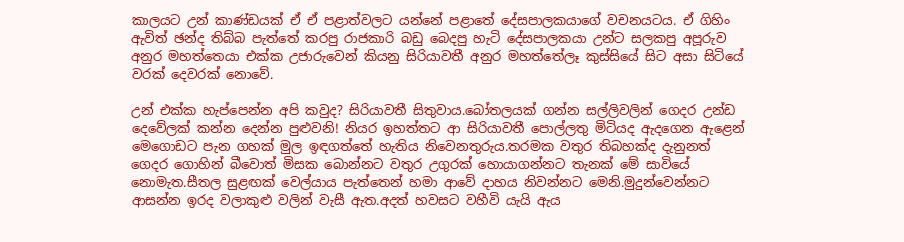කාලයට උන් කාණ්ඩයක් ඒ ඒ පළාත්වලට යන්නේ පළාතේ දේසපාලකයාගේ වචනයටය. ඒ ගිහිං ඇවිත් ඡන්ද තිබ්බ පැත්තේ කරපු රාජකාරි බඩු බෙදපු හැටි දේසපාලකයා උන්ට සලකපු අපූරුව අනුර මහත්තෙයා එක්ක උජාරුවෙන් කියනු සිරියාවතී අනුර මහත්තේලෑ කුස්සියේ සිට අසා සිටියේ වරක් දෙවරක් නොවේ.

උන් එක්ක හැප්පෙන්න අපි කවුද? සිරියාවතී සිතුවාය.බෝතලයක් ගන්න සල්ලිවලින් ගෙදර උන්ඩ දෙවේලක් කන්න දෙන්න පුළුවනි! නියර ඉහත්තට ආ සිරියාවතී පොල්ලතු මිටියද ඇදගෙන ඇළෙන් මෙගොඩට පැන ගහක් මුල ඉඳගත්තේ හැතිය නිවෙනතුරුය.තරමක වතුර තිබහක්ද දැනුනත් ගෙදර ගොහින් බීවොත් මිසක බොන්නට වතුර උගුරක් හොයාගන්නට තැනක් මේ සාවියේ නොමැත.සීතල සුළඟක් වෙල්යාය පැත්තෙන් හමා ආවේ දාහය නිවන්නට මෙනි.මුදුන්වෙන්නට ආසන්න ඉරද වලාකුළු වලින් වැසී ඇත.අදත් හවසට වහීවි යැයි ඇය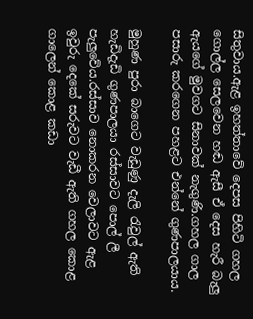සිතුවාය.ඇළ ඉහත්තාවේ දෙපස පිහිටි ගහල ගොල්ල සෙලවෙන හඬ ඇසී ඒ දෙස හැරී බැලු ඇයගේ මුවගට සිනාවක් නැගුණි.ගහල ගාල පසාරු කරගෙන පහළට එන්නේ ගුණපාලයාය.

මුහුණ පුරා බාගෙට වැඩුණු දැලි රැවුල් ඇති හැඩිදැඩි ගුණපාලයා රස්සාවට පොල් ලී පැලුවේය.රස්සාව නොකරන වෙලාවට ඇළ ඉවුරු දෙකේ සරුවට වැඩී ඇති ගහල කොළ ගාලෙන් කොළ කඩා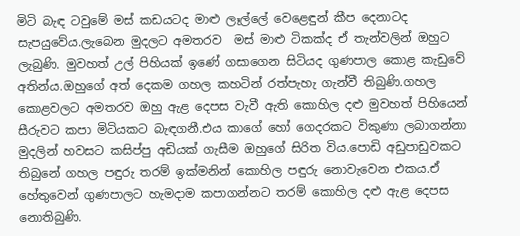මිටි බැඳ ටවුමේ මස් කඩයටද මාළු ලෑල්ලේ වෙළෙඳුන් කීප දෙනාටද සැපයුවේය.ලැබෙන මුදලට අමතරව  මස් මාළු ටිකක්ද ඒ තැන්වලින් ඔහුට ලැබුණි. මුවහත් උල් පිහියක් ඉණේ ගසාගෙන සිටියද ගුණපාල කොළ කැඩුවේ අතින්ය.ඔහුගේ අත් දෙකම ගහල කහටින් රත්පැහැ ගැන්වී තිබුණි.ගහල කොළවලට අමතරව ඔහු ඇළ දෙපස වැවී ඇති කොහිල දළු මුවහත් පිහියෙන් සීරුවට කපා මිටියකට බැඳගනී.එය කාගේ හෝ ගෙදරකට විකුණා ලබාගන්නා මුදලින් හවසට කසිප්පු අඩියක් ගැසීම ඔහුගේ සිරිත විය.පොඩි අඩුපාඩුවකට තිබුනේ ගහල පඳුරු තරම් ඉක්මනින් කොහිල පඳුරු නොවැවෙන එකය.ඒ හේතුවෙන් ගුණපාලට හැමදාම කපාගන්නට තරම් කොහිල දළු ඇළ දෙපස නොතිබුණි.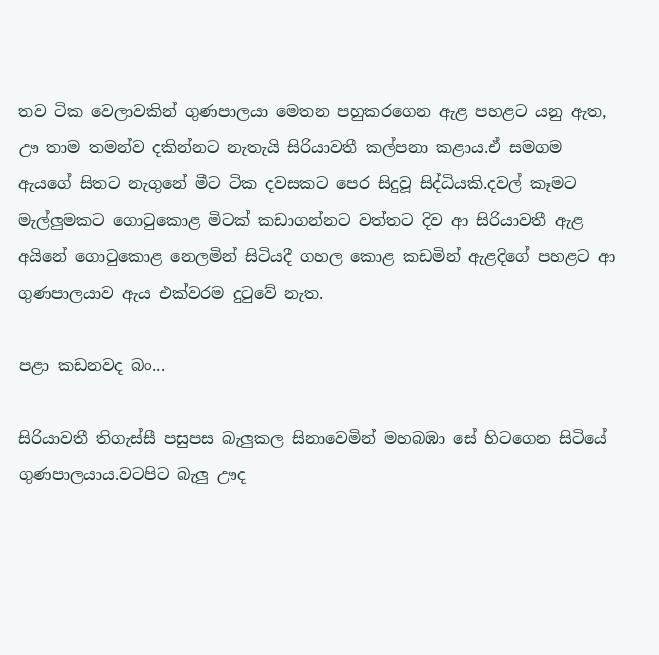තව ටික වෙලාවකින් ගුණපාලයා මෙතන පහුකරගෙන ඇළ පහළට යනු ඇත, ඌ තාම තමන්ව දකින්නට නැතැයි සිරියාවතී කල්පනා කළාය.ඒ සමගම ඇයගේ සිතට නැගුනේ මීට ටික දවසකට පෙර සිදුවූ සිද්ධියකි.දවල් කෑමට මැල්ලුමකට ගොටුකොළ මිටක් කඩාගන්නට වත්තට දිව ආ සිරියාවතී ඇළ අයිනේ ගොටුකොළ නෙලමින් සිටියදී ගහල කොළ කඩමින් ඇළදිගේ පහළට ආ ගුණපාලයාව ඇය එක්වරම දුටුවේ නැත.

පළා කඩනවද බං...

සිරියාවතී තිගැස්සී පසුපස බැලුකල සිනාවෙමින් මහබඹා සේ හිටගෙන සිටියේ ගුණපාලයාය.වටපිට බැලු ඌද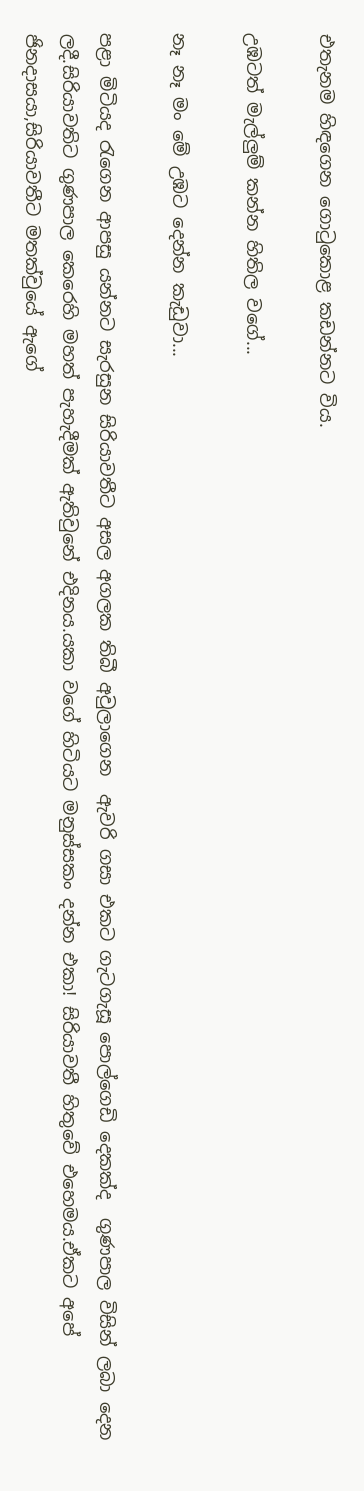එතැනම හිඳගෙන ගොටුකොළ කඩන්නට විය.

උඹටත් මැල්ලුම් කන්න හිතිල වගේ...

නෑ නෑ මං මේ උඹට දෙන්න කැඩුවා...

පළා මිටියද රැගෙන ආපසු යන්නට සැරසුන සිරියාවතීට අසල අගලක තිබී අවුලාගෙන  ඇවරි ගසා එකට ගැටගැසූ පොල්ගෙඩි දෙකක්ද  ගුණපාල විසින් ලබා දෙන ලදී.සිරියාවතිට ගුණපාල කෙරෙහි මහත් පැහැදීමක් ඇතිවුනේ එදිනය.යකා වගේ හිටියට මනුස්සකං දන්න එකා! සිරියාවතී හිතුවේ එහෙමය.ඒකට අපේ ජිනදාසයා,සිරියාවතීට මතක්වුයේ ඇගේ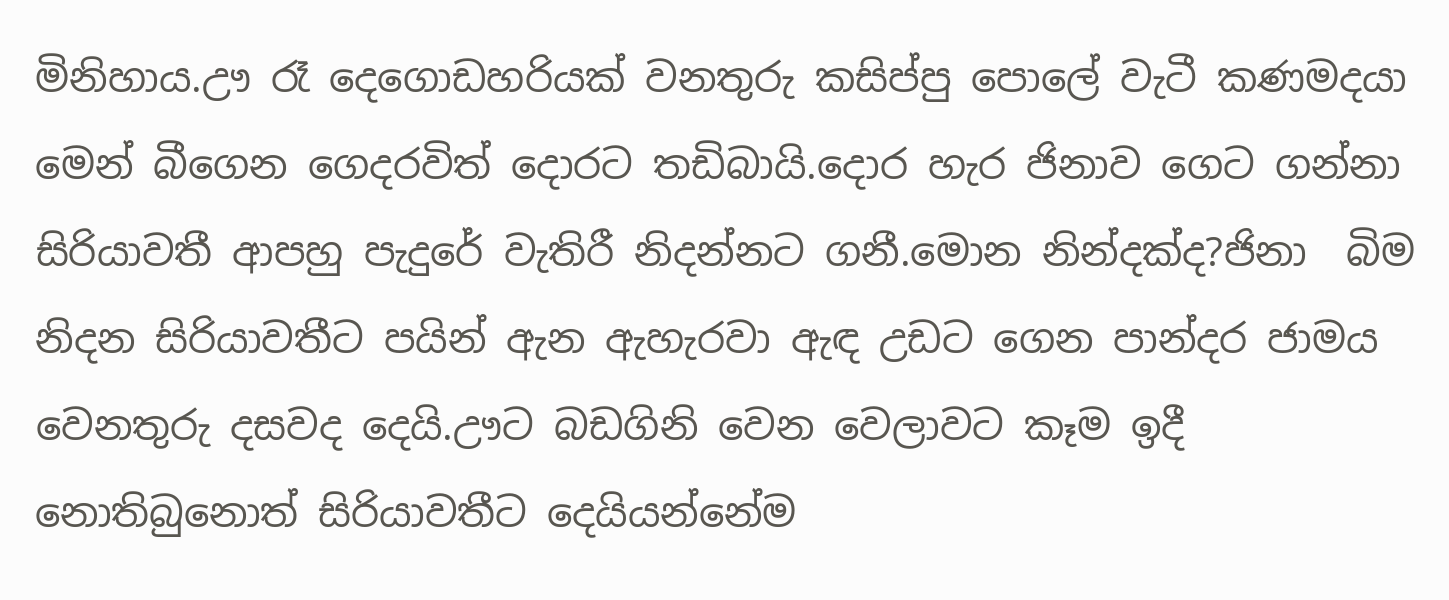මිනිහාය.ඌ රෑ දෙගොඩහරියක් වනතුරු කසිප්පු පොලේ වැටී කණමදයා මෙන් බීගෙන ගෙදරවිත් දොරට තඩිබායි.දොර හැර ජිනාව ගෙට ගන්නා සිරියාවතී ආපහු පැදුරේ වැතිරී නිදන්නට ගනී.මොන නින්දක්ද?ජිනා  බිම නිදන සිරියාවතීට පයින් ඇන ඇහැරවා ඇඳ උඩට ගෙන පාන්දර ජාමය වෙනතුරු දසවද දෙයි.ඌට බඩගිනි වෙන වෙලාවට කෑම ඉදී නොතිබුනොත් සිරියාවතීට දෙයියන්නේම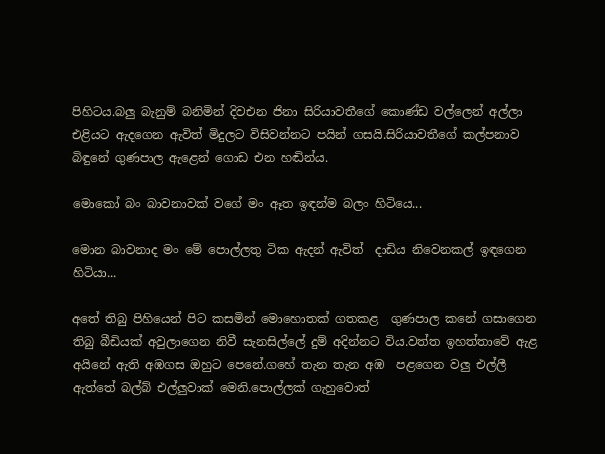පිහිටය.බලු බැනුම් බනිමින් දිවඑන ජිනා සිරියාවතීගේ කොණ්ඩ වල්ලෙන් අල්ලා එළියට ඇදගෙන ඇවිත් මිදුලට විසිවන්නට පයින් ගසයි.සිරියාවතීගේ කල්පනාව බිඳුනේ ගුණපාල ඇළෙන් ගොඩ එන හඬින්ය.

මොකෝ බං බාවනාවක් වගේ මං ඈත ඉඳන්ම බලං හිටියෙ...

මොන බාවනාද මං මේ පොල්ලතු ටික ඇදන් ඇවිත්  දාඩිය නිවෙනකල් ඉඳගෙන හිටියා...

අතේ තිබු පිහියෙන් පිට කසමින් මොහොතක් ගතකළ  ගුණපාල කනේ ගසාගෙන තිබු බීඩියක් අවුලාගෙන නිවී සැනසිල්ලේ දුම් අදින්නට විය.වත්ත ඉහත්තාවේ ඇළ අයිනේ ඇති අඹගස ඔහුට පෙනේ.ගහේ තැන තැන අඹ  පළගෙන වලු එල්ලී  ඇත්තේ බල්බ් එල්ලුවාක් මෙනි.පොල්ලක් ගැහුවොත්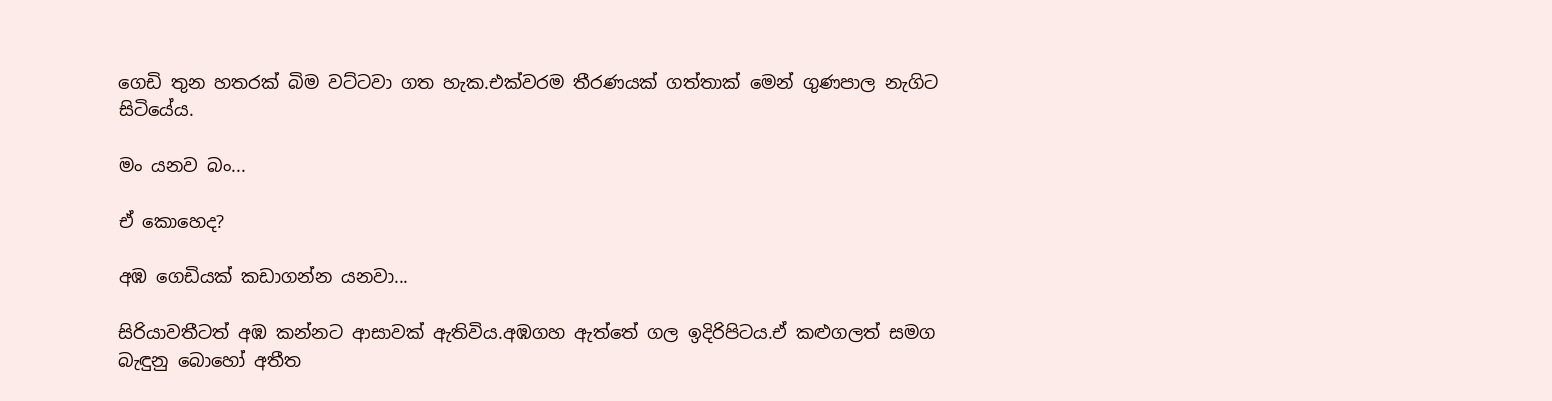ගෙඩි තුන හතරක් බිම වට්ටවා ගත හැක.එක්වරම තීරණයක් ගත්තාක් මෙන් ගුණපාල නැගිට සිටියේය.

මං යනව බං...

ඒ කොහෙද?

අඹ ගෙඩියක් කඩාගන්න යනවා...

සිරියාවතීටත් අඹ කන්නට ආසාවක් ඇතිවිය.අඹගහ ඇත්තේ ගල ඉදිරිපිටය.ඒ කළුගලත් සමග බැඳුනු බොහෝ අතීත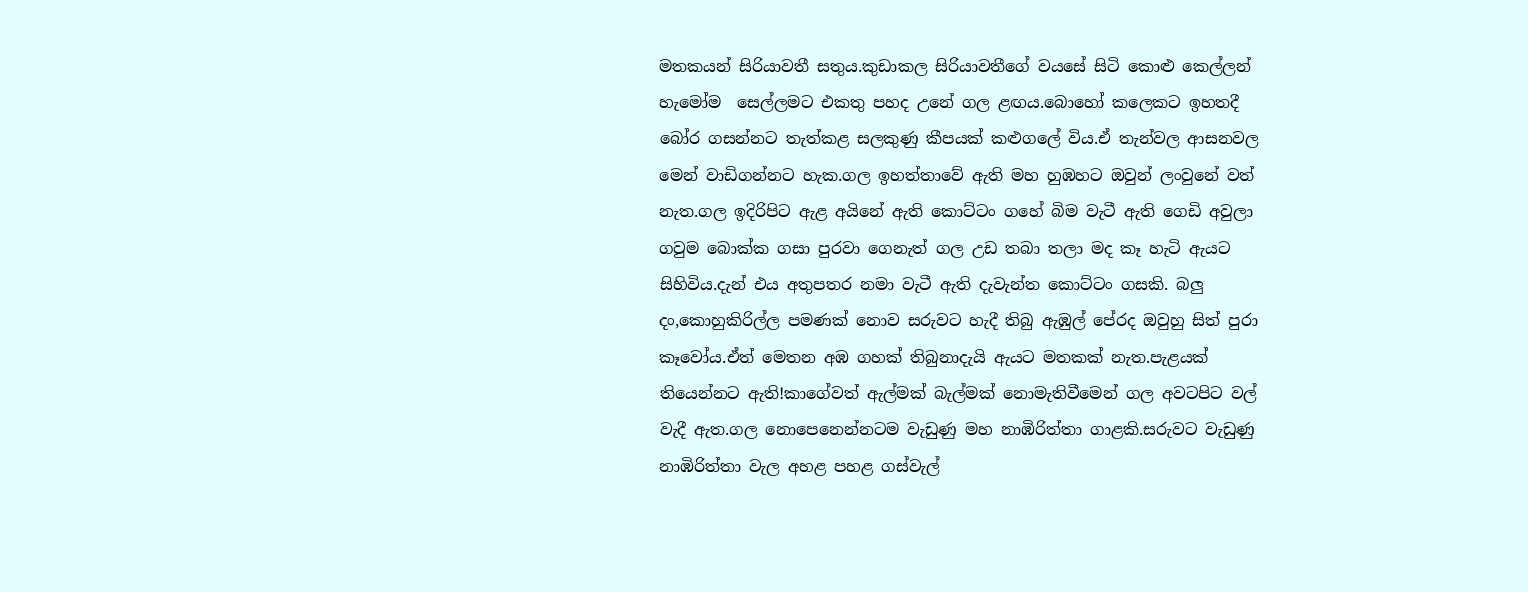මතකයන් සිරියාවතී සතුය.කුඩාකල සිරියාවතීගේ වයසේ සිටි කොළු කෙල්ලන් හැමෝම  සෙල්ලමට එකතු පහද උනේ ගල ළඟය.බොහෝ කලෙකට ඉහතදී බෝර ගසන්නට තැත්කළ සලකුණු කීපයක් කළුගලේ විය.ඒ තැන්වල ආසනවල මෙන් වාඩිගන්නට හැක.ගල ඉහත්තාවේ ඇති මහ හුඹහට ඔවුන් ලංවුනේ වත් නැත.ගල ඉදිරිපිට ඇළ අයිනේ ඇති කොට්ටං ගහේ බිම වැටී ඇති ගෙඩි අවුලා ගවුම බොක්ක ගසා පුරවා ගෙනැත් ගල උඩ තබා තලා මද කෑ හැටි ඇයට සිහිවිය.දැන් එය අතුපතර නමා වැටී ඇති දැවැන්ත කොට්ටං ගසකි. බලු දං,කොහුකිරිල්ල පමණක් නොව සරුවට හැදී තිබු ඇඹුල් පේරද ඔවුහු සිත් පුරා කෑවෝය.ඒත් මෙතන අඹ ගහක් තිබුනාදැයි ඇයට මතකක් නැත.පැළයක් තියෙන්නට ඇති!කාගේවත් ඇල්මක් බැල්මක් නොමැතිවීමෙන් ගල අවටපිට වල් වැදී ඇත.ගල නොපෙනෙන්නටම වැඩුණු මහ නාඹිරිත්තා ගාළකි.සරුවට වැඩුණු නාඹිරිත්තා වැල අහළ පහළ ගස්වැල්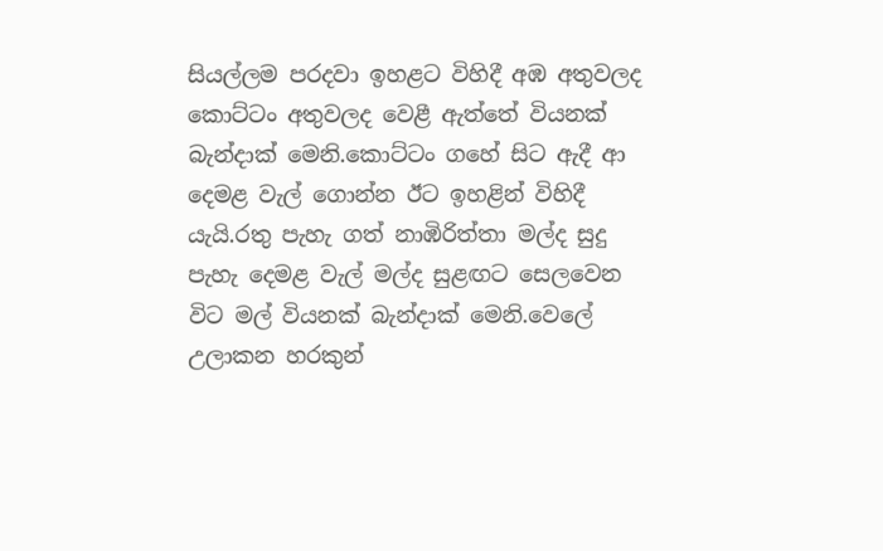සියල්ලම පරදවා ඉහළට විහිදී අඹ අතුවලද කොට්ටං අතුවලද වෙළී ඇත්තේ වියනක් බැන්දාක් මෙනි.කොට්ටං ගහේ සිට ඇදී ආ දෙමළ වැල් ගොන්න ඊට ඉහළින් විහිදී යැයි.රතු පැහැ ගත් නාඹිරිත්තා මල්ද සුදු පැහැ දෙමළ වැල් මල්ද සුළඟට සෙලවෙන විට මල් වියනක් බැන්දාක් මෙනි.වෙලේ උලාකන හරකුන්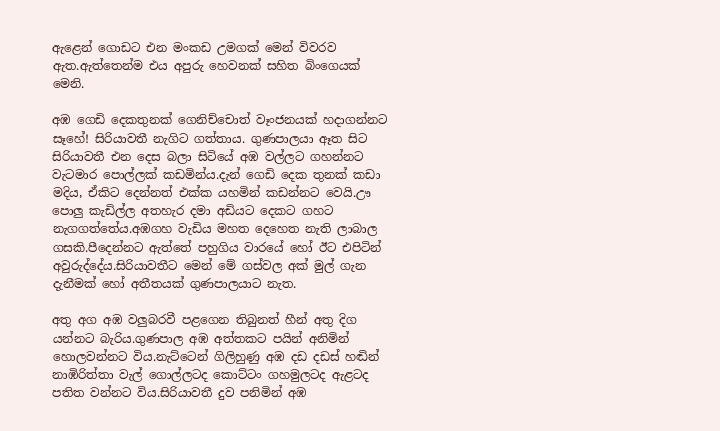ඇළෙන් ගොඩට එන මංකඩ උමගක් මෙන් විවරව ඇත.ඇත්තෙන්ම එය අපුරු හෙවනක් සහිත බිංගෙයක් මෙනි.

අඹ ගෙඩි දෙකතුනක් ගෙනිච්චොත් වෑංජනයක් හදාගන්නට සෑහේ! සිරියාවතී නැගිට ගත්තාය. ගුණපාලයා ඈත සිට සිරියාවතී එන දෙස බලා සිටියේ අඹ වල්ලට ගහන්නට වැටමාර පොල්ලක් කඩමින්ය.දැන් ගෙඩි දෙක තුනක් කඩා මදිය, ඒකිට දෙන්නත් එක්ක යහමින් කඩන්නට වෙයි.ඌ පොලු කැඩිල්ල අතහැර දමා අඩියට දෙකට ගහට නැගගත්තේය.අඹගහ වැඩිය මහත දෙහෙත නැති ලාබාල ගසකි.පීදෙන්නට ඇත්තේ පහුගිය වාරයේ හෝ ඊට එපිටින් අවුරුද්දේය.සිරියාවතීට මෙන් මේ ගස්වල අක් මුල් ගැන දැනීමක් හෝ අතීතයක් ගුණපාලයාට නැත.

අතු අග අඹ වලුබරවී පළගෙන තිබුනත් හීන් අතු දිග යන්නට බැරිය.ගුණපාල අඹ අත්තකට පයින් අනිමින් හොලවන්නට විය.නැට්ටෙන් ගිලිහුණු අඹ දඩ දඩස් හඬින් නාඹිරිත්තා වැල් ගොල්ලටද කොට්ටං ගහමුලටද ඇළටද පතිත වන්නට විය.සිරියාවතී දුව පනිමින් අඹ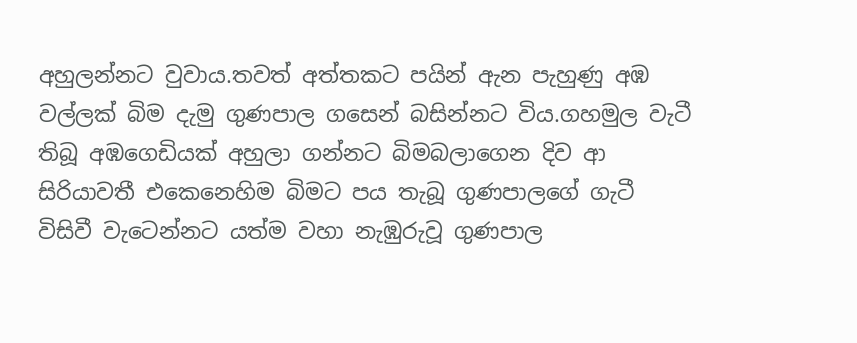අහුලන්නට වුවාය.තවත් අත්තකට පයින් ඇන පැහුණු අඹ වල්ලක් බිම දැමු ගුණපාල ගසෙන් බසින්නට විය.ගහමුල වැටී තිබූ අඹගෙඩියක් අහුලා ගන්නට බිමබලාගෙන දිව ආ  සිරියාවතී එකෙනෙහිම බිමට පය තැබූ ගුණපාලගේ ගැටී විසිවී වැටෙන්නට යත්ම වහා නැඹුරුවූ ගුණපාල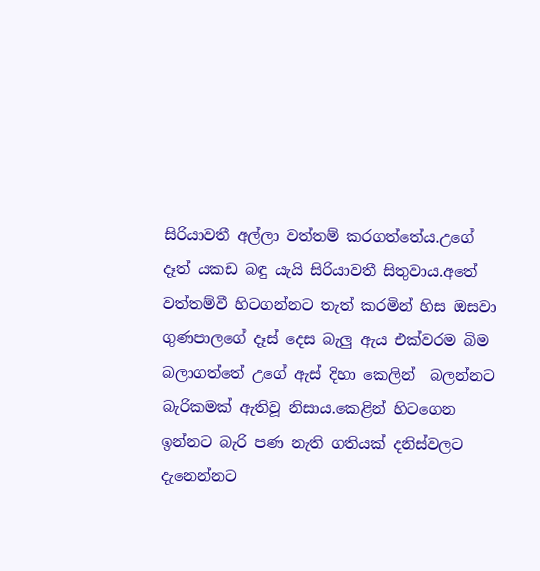සිරියාවතී අල්ලා වත්තම් කරගත්තේය.උගේ දෑත් යකඩ බඳු යැයි සිරියාවතී සිතුවාය.අතේ වත්තම්වී හිටගන්නට තැත් කරමින් හිස ඔසවා ගුණපාලගේ දෑස් දෙස බැලු ඇය එක්වරම බිම බලාගත්තේ උගේ ඇස් දිහා කෙලින්  බලන්නට බැරිකමක් ඇතිවූ නිසාය.කෙළින් හිටගෙන ඉන්නට බැරි පණ නැති ගතියක් දනිස්වලට දැනෙන්නට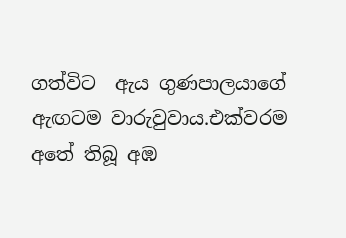ගත්විට  ඇය ගුණපාලයාගේ ඇඟටම වාරුවුවාය.එක්වරම අතේ තිබූ අඹ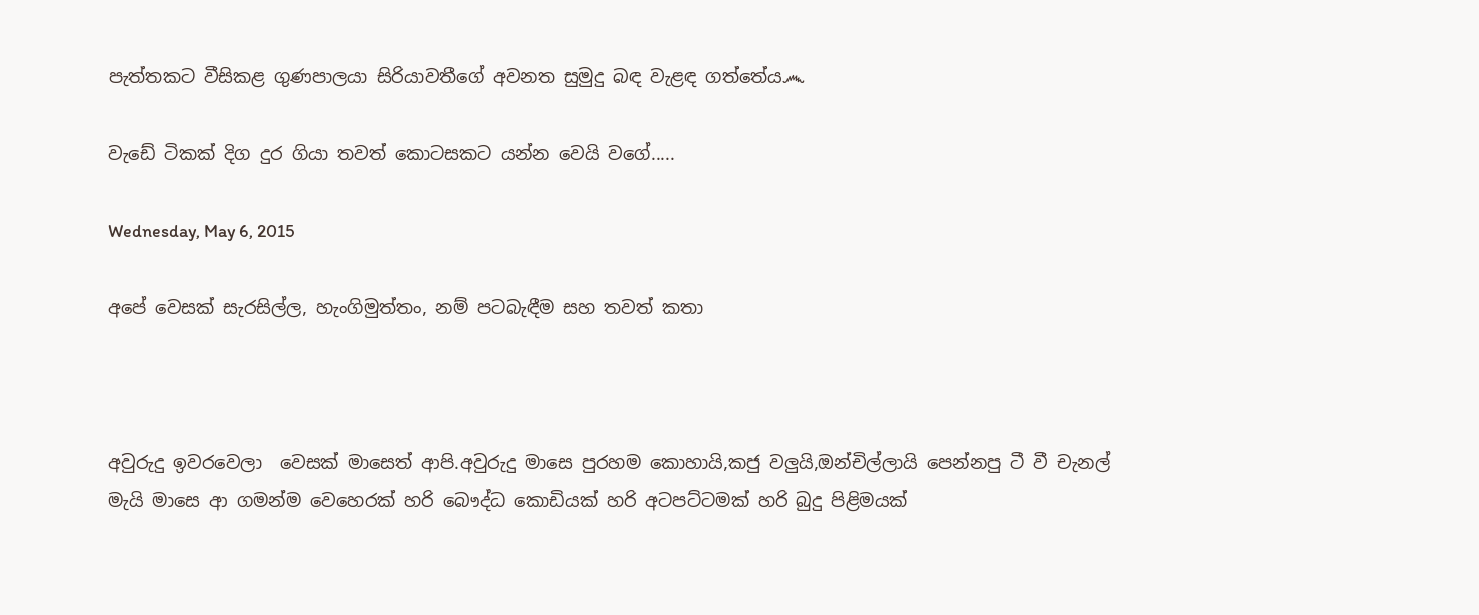පැත්තකට වීසිකළ ගුණපාලයා සිරියාවතීගේ අවනත සුමුදු බඳ වැළඳ ගත්තේය෴

වැඩේ ටිකක් දිග දුර ගියා තවත් කොටසකට යන්න වෙයි වගේ.....

Wednesday, May 6, 2015

අපේ වෙසක් සැරසිල්ල, හැංගිමුත්තං, නම් පටබැඳීම සහ තවත් කතා



අවුරුදු ඉවරවෙලා  වෙසක් මාසෙත් ආපි.අවුරුදු මාසෙ පුරහම කොහායි,කජු වලුයි,ඔන්චිල්ලායි පෙන්නපු ටී වී චැනල් මැයි මාසෙ ආ ගමන්ම වෙහෙරක් හරි බෞද්ධ කොඩියක් හරි අටපට්ටමක් හරි බුදු පිළිමයක්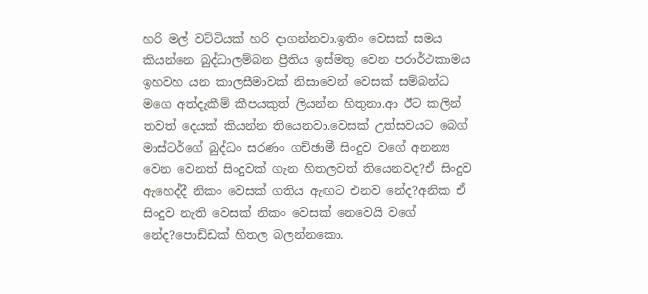හරි මල් වට්ටියක් හරි දාගන්නවා.ඉතිං වෙසක් සමය කියන්නෙ බුද්ධාලම්බන ප්‍රීතිය ඉස්මතු වෙන පරාර්ථකාමය ඉහවහ යන කාලසීමාවක් නිසාවෙන් වෙසක් සම්බන්ධ මගෙ අත්දැකීම් කීපයකුත් ලියන්න හිතුනා.ආ ඊට කලින් තවත් දෙයක් කියන්න තියෙනවා.වෙසක් උත්සවයට බෙග් මාස්ටර්ගේ බුද්ධං සරණං ගච්ඡාමී සිංදුව වගේ අනන්‍ය වෙන වෙනත් සිංදුවක් ගැන හිතලවත් තියෙනවද?ඒ සිංදුව ඇහෙද්දී නිකං වෙසක් ගතිය ඇඟට එනව නේද?අනික ඒ සිංදුව නැති වෙසක් නිකං වෙසක් නෙවෙයි වගේ නේද?පොඩ්ඩක් හිතල බලන්නකො.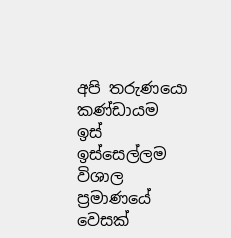අපි තරුණයො කණ්ඩායම ඉස් ඉස්සෙල්ලම විශාල ප්‍රමාණයේ වෙසක්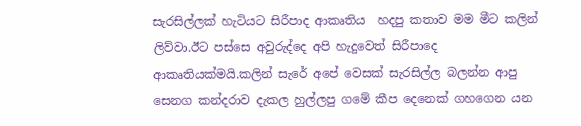සැරසිල්ලක් හැටියට සිරීපාද ආකෘතිය  හදපු කතාව මම මීට කලින් ලිව්වා.ඊට පස්සෙ අවුරුද්දෙ අපි හැදුවෙත් සිරීපාදෙ ආකෘතියක්මයි.කලින් සැරේ අපේ වෙසක් සැරසිල්ල බලන්න ආපු සෙනග කන්දරාව දැකල හුල්ලපු ගමේ කීප දෙනෙක් ගහගෙන යන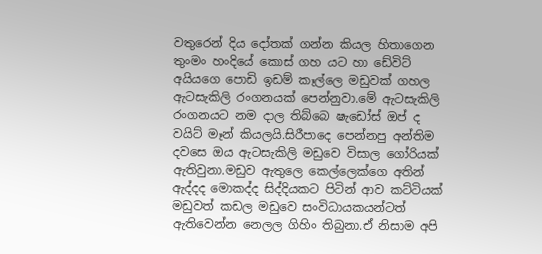වතුරෙන් දිය දෝතක් ගන්න කියල හිතාගෙන තුංමං හංදියේ කොස් ගහ යට හා ඩේවිට් අයියගෙ පොඩි ඉඩම් කෑල්ලෙ මඩුවක් ගහල ඇටසැකිලි රංගනයක් පෙන්නුවා.මේ ඇටසැකිලි රංගනයට නම දාල තිබ්බෙ ෂැඩෝස් ඔප් ද වයිට් මෑන් කියලයි.සිරීපාදෙ පෙන්නපු අන්තිම දවසෙ ඔය ඇටසැකිලි මඩුවෙ විසාල ගෝරියක් ඇතිවුනා.මඩුව ඇතුලෙ කෙල්ලෙක්ගෙ අතින් ඇද්දද මොකද්ද සිද්දියකට පිටින් ආව කට්ටියක් මඩුවත් කඩල මඩුවෙ සංවිධායකයන්ටත් ඇතිවෙන්න නෙලල ගිහිං තිබුනා.ඒ නිසාම අපි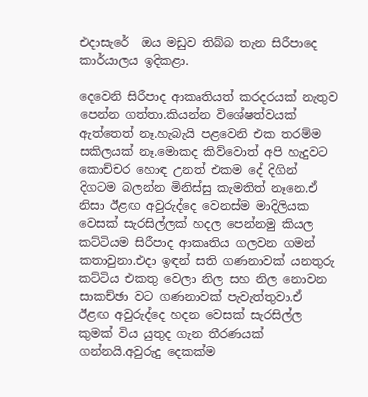එදාසැරේ  ඔය මඩුව තිබ්බ තැන සිරීපාදෙ කාර්යාලය ඉදිකළා.

දෙවෙනි සිරීපාද ආකෘතියත් කරදරයක් නැතුව පෙන්න ගත්තා.කියන්න විශේෂත්වයක් ඇත්තෙත් නෑ.හැබැයි පළවෙනි එක තරම්ම සකිලයක් නෑ.මොකද කිව්වොත් අපි හැදුවට කොච්චර හොඳ උනත් එකම දේ දිගින් දිගටම බලන්න මිනිස්සු කැමතිත් නෑනෙ.ඒ නිසා ඊළඟ අවුරුද්දෙ වෙනස්ම මාදිලියක වෙසක් සැරසිල්ලක් හදල පෙන්නමු කියල කට්ටියම සිරීපාද ආකෘතිය ගලවන ගමන් කතාවුනා.එදා ඉඳන් සති ගණනාවක් යනතුරු කට්ටිය එකතු වෙලා නිල සහ නිල නොවන සාකච්ඡා වට ගණනාවක් පැවැත්තුවා.ඒ ඊළඟ අවුරුද්දෙ හදන වෙසක් සැරසිල්ල කුමක් විය යුතුද ගැන තීරණයක් ගන්නයි.අවුරුදු දෙකක්ම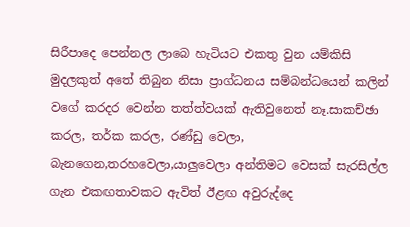සිරීපාදෙ පෙන්නල ලාබෙ හැටියට එකතු වුන යම්කිසි මුදලකුත් අතේ තිබුන නිසා ප්‍රාග්ධනය සම්බන්ධයෙන් කලින් වගේ කරදර වෙන්න තත්ත්වයක් ඇතිවුනෙත් නෑ.සාකච්ඡා කරල, තර්ක කරල, රණ්ඩු වෙලා, බැනගෙන,තරහවෙලා,යාලුවෙලා අන්තිමට වෙසක් සැරසිල්ල ගැන එකඟතාවකට ඇවිත් ඊළඟ අවුරුද්දෙ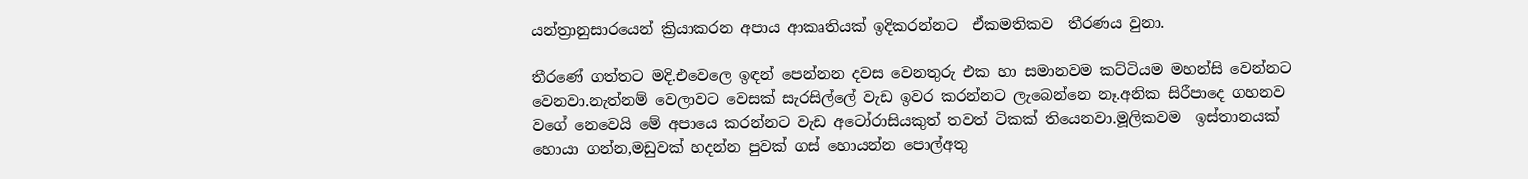යන්ත්‍රානුසාරයෙන් ක්‍රියාකරන අපාය ආකෘතියක් ඉදිකරන්නට  ඒකමතිකව  තීරණය වුනා.

තීරණේ ගත්තට මදි.එවෙලෙ ඉඳන් පෙන්නන දවස වෙනතුරු එක හා සමානවම කට්ටියම මහන්සි වෙන්නට වෙනවා.නැත්නම් වෙලාවට වෙසක් සැරසිල්ලේ වැඩ ඉවර කරන්නට ලැබෙන්නෙ නෑ.අනික සිරීපාදෙ ගහනව වගේ නෙවෙයි මේ අපායෙ කරන්නට වැඩ අටෝරාසියකුත් තවත් ටිකක් තියෙනවා.මූලිකවම  ඉස්තානයක් හොයා ගන්න,මඩුවක් හදන්න පුවක් ගස් හොයන්න පොල්අතු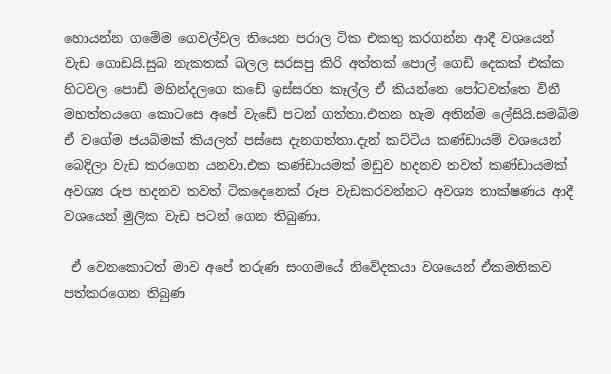හොයන්න ගමේම ගෙවල්වල තියෙන පරාල ටික එකතු කරගන්න ආදී වශයෙන් වැඩ ගොඩයි.සුබ නැකතක් බලල සරසපු කිරි අත්තක් පොල් ගෙඩි දෙකක් එක්ක හිටවල පොඩි මහින්දලගෙ කඩේ ඉස්සරහ කෑල්ල ඒ කියන්නෙ පෝටවත්තෙ විනී මහත්තයගෙ කොටසෙ අපේ වැඩේ පටන් ගත්තා.එතන හැම අතින්ම ලේසියි.සමබිම ඒ වගේම ජයබිමක් කියලත් පස්සෙ දැනගත්තා.දැන් කට්ටිය කණ්ඩායම් වශයෙන් බෙදිලා වැඩ කරගෙන යනවා.එක කණ්ඩායමක් මඩුව හදනව තවත් කණ්ඩායමක් අවශ්‍ය රුප හදනව තවත් ටිකදෙනෙක් රූප වැඩකරවන්නට අවශ්‍ය තාක්ෂණය ආදී වශයෙන් මුලික වැඩ පටන් ගෙන තිබුණා.

 ඒ වෙනකොටත් මාව අපේ තරුණ සංගමයේ නිවේදකයා වශයෙන් ඒකමතිකව පත්කරගෙන තිබුණ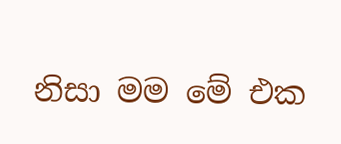නිසා මම මේ එක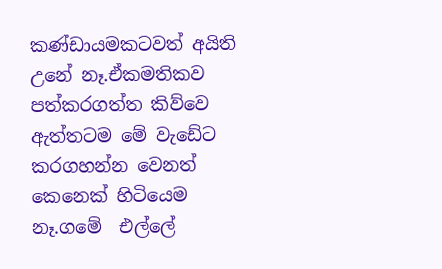කණ්ඩායමකටවත් අයිති උනේ නෑ.ඒකමතිකව පත්කරගත්ත කිව්වෙ ඇත්තටම මේ වැඩේට කරගහන්න වෙනත් කෙනෙක් හිටියෙම නෑ.ගමේ  එල්ලේ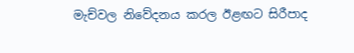මැච්වල නිවේදනය කරල ඊළඟට සිරීපාද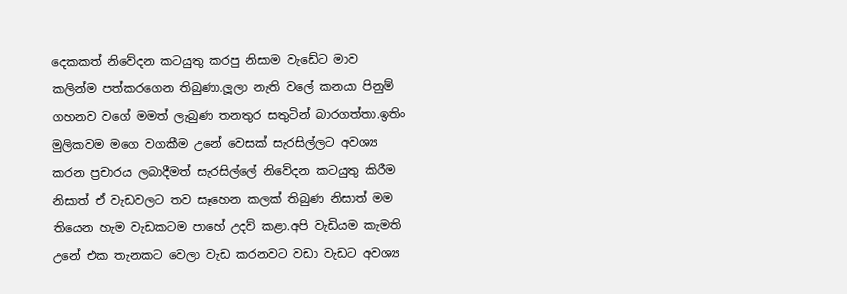දෙකකත් නිවේදන කටයුතු කරපු නිසාම වැඩේට මාව කලින්ම පත්කරගෙන තිබුණා.ලූලා නැති වලේ කනයා පිනුම් ගහනව වගේ මමත් ලැබුණ තනතුර සතුටින් බාරගත්තා.ඉතිං මුලිකවම මගෙ වගකීම උනේ වෙසක් සැරසිල්ලට අවශ්‍ය කරන ප්‍රචාරය ලබාදීමත් සැරසිල්ලේ නිවේදන කටයුතු කිරීම නිසාත් ඒ වැඩවලට තව සෑහෙන කලක් තිබුණ නිසාත් මම තියෙන හැම වැඩකටම පාහේ උදව් කළා.අපි වැඩියම කැමති උනේ එක තැනකට වෙලා වැඩ කරනවට වඩා වැඩට අවශ්‍ය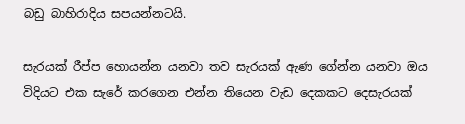බඩු බාහිරාදිය සපයන්නටයි.

සැරයක් රීප්ප හොයන්න යනවා තව සැරයක් ඇණ ගේන්න යනවා ඔය විදියට එක සැරේ කරගෙන එන්න තියෙන වැඩ දෙකකට දෙසැරයක්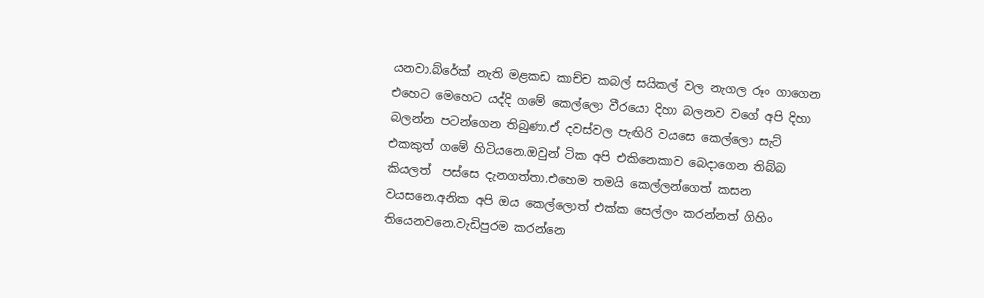යනවා.බ්රේක් නැති මළකඩ කාච්ච කබල් සයිකල් වල නැගල රූං ගාගෙන එහෙට මෙහෙට යද්දි ගමේ කෙල්ලො වීරයො දිහා බලනව වගේ අපි දිහා බලන්න පටන්ගෙන තිබුණා.ඒ දවස්වල පැඟිරි වයසෙ කෙල්ලො සැට් එකකුත් ගමේ හිටියනෙ.ඔවුන් ටික අපි එකිනෙකාව බෙදාගෙන තිබ්බ කියලත්  පස්සෙ දැනගත්තා.එහෙම තමයි කෙල්ලන්ගෙත් කසන වයසනෙ.අනික අපි ඔය කෙල්ලොත් එක්ක සෙල්ලං කරන්නත් ගිහිං තියෙනවනෙ.වැඩිපුරම කරන්නෙ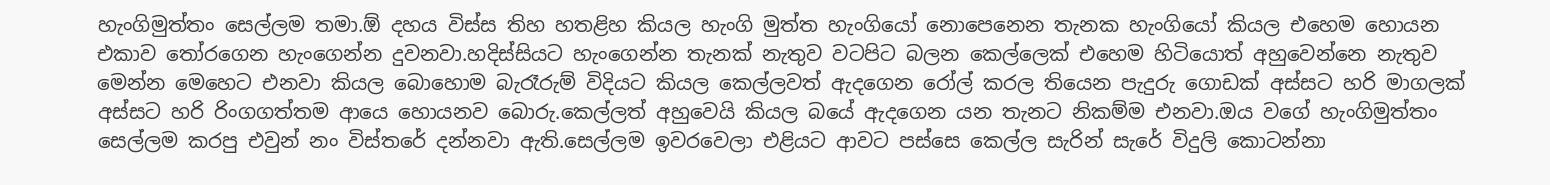හැංගිමුත්තං සෙල්ලම තමා.ඕ දහය විස්ස තිහ හතළිහ කියල හැංගි මුත්ත හැංගියෝ නොපෙනෙන තැනක හැංගියෝ කියල එහෙම හොයන එකාව තෝරගෙන හැංගෙන්න දුවනවා.හදිස්සියට හැංගෙන්න තැනක් නැතුව වටපිට බලන කෙල්ලෙක් එහෙම හිටියොත් අහුවෙන්නෙ නැතුව මෙන්න මෙහෙට එනවා කියල බොහොම බැරෑරුම් විදියට කියල කෙල්ලවත් ඇදගෙන රෝල් කරල තියෙන පැදුරු ගොඩක් අස්සට හරි මාගලක් අස්සට හරි රිංගගත්තම ආයෙ හොයනව බොරු.කෙල්ලත් අහුවෙයි කියල බයේ ඇදගෙන යන තැනට නිකම්ම එනවා.ඔය වගේ හැංගිමුත්තං සෙල්ලම කරපු එවුන් නං විස්තරේ දන්නවා ඇති.සෙල්ලම ඉවරවෙලා එළියට ආවට පස්සෙ කෙල්ල සැරින් සැරේ විදුලි කොටන්නා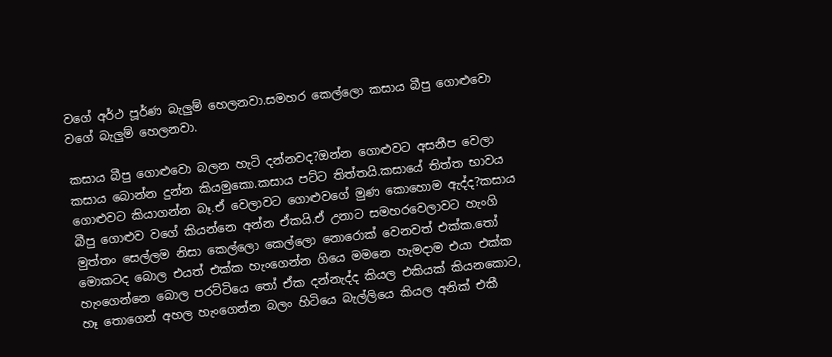වගේ අර්ථ පූර්ණ බැලුම් හෙලනවා.සමහර කෙල්ලො කසාය බීපු ගොළුවො වගේ බැලුම් හෙලනවා.

කසාය බීපු ගොළුවො බලන හැටි දන්නවද?ඔන්න ගොළුවට අසනීප වෙලා කසාය බොන්න දුන්න කියමුකො.කසාය පට්ට තිත්තයි.කසායේ තිත්ත භාවය ගොළුවට කියාගන්න බෑ.ඒ වෙලාවට ගොළුවගේ මුණ කොහොම ඇද්ද?කසාය බීපු ගොළුව වගේ කියන්නෙ අන්න ඒකයි.ඒ උනාට සමහරවෙලාවට හැංගි මුත්තං සෙල්ලම නිසා කෙල්ලො කෙල්ලො නොරොක් වෙනවත් එක්ක.තෝ මොකටද බොල එයත් එක්ක හැංගෙන්න ගියෙ මමනෙ හැමදාම එයා එක්ක හැංගෙන්නෙ බොල පරට්ටියෙ තෝ ඒක දන්නැද්ද කියල එකියක් කියනකොට, හෑ තොගෙන් අහල හැංගෙන්න බලං හිටියෙ බැල්ලියෙ කියල අනික් එකී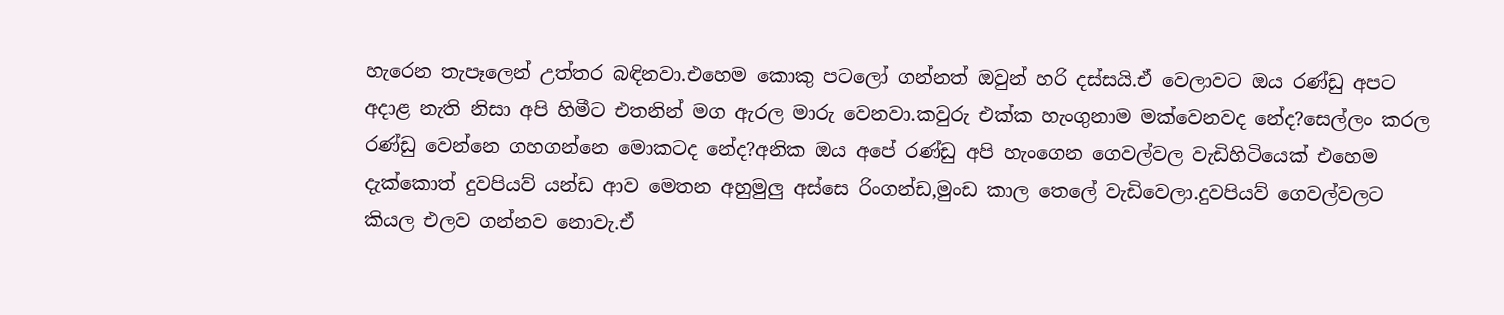හැරෙන තැපෑලෙන් උත්තර බඳිනවා.එහෙම කොකු පටලෝ ගන්නත් ඔවුන් හරි දස්සයි.ඒ වෙලාවට ඔය රණ්ඩු අපට අදාළ නැති නිසා අපි හිමීට එතනින් මග ඇරල මාරු වෙනවා.කවුරු එක්ක හැංගුනාම මක්වෙනවද නේද?සෙල්ලං කරල රණ්ඩු වෙන්නෙ ගහගන්නෙ මොකටද නේද?අනික ඔය අපේ රණ්ඩු අපි හැංගෙන ගෙවල්වල වැඩිහිටියෙක් එහෙම දැක්කොත් දුවපියව් යන්ඩ ආව මෙතන අහුමුලු අස්සෙ රිංගන්ඩ,මුංඩ කාල තෙලේ වැඩිවෙලා.දුවපියව් ගෙවල්වලට කියල එලව ගන්නව නොවැ.ඒ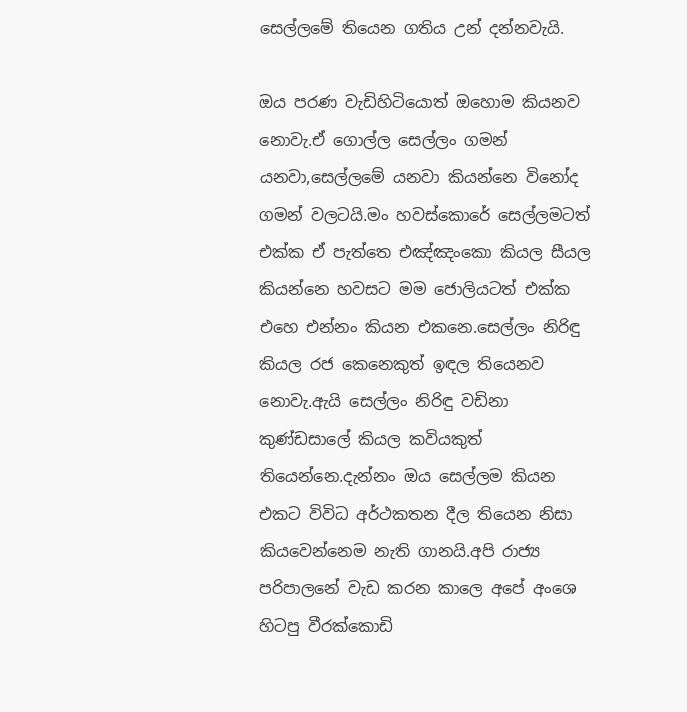සෙල්ලමේ තියෙන ගතිය උන් දන්නවැයි.

ඔය පරණ වැඩිහිටියොත් ඔහොම කියනව නොවැ.ඒ ගොල්ල සෙල්ලං ගමන් යනවා,සෙල්ලමේ යනවා කියන්නෙ විනෝද ගමන් වලටයි.මං හවස්කොරේ සෙල්ලමටත් එක්ක ඒ පැත්තෙ එඤ්ඤංකො කියල සීයල කියන්නෙ හවසට මම ජොලියටත් එක්ක එහෙ එන්නං කියන එකනෙ.සෙල්ලං නිරිඳු කියල රජ කෙනෙකුත් ඉඳල තියෙනව නොවැ.ඇයි සෙල්ලං නිරිඳු වඩිනා කුණ්ඩසාලේ කියල කවියකුත් තියෙන්නෙ.දැන්නං ඔය සෙල්ලම කියන එකට විවිධ අර්ථකතන දීල තියෙන නිසා කියවෙන්නෙම නැති ගානයි.අපි රාජ්‍ය පරිපාලනේ වැඩ කරන කාලෙ අපේ අංශෙ හිටපු වීරක්කොඩි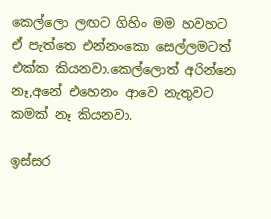කෙල්ලො ලඟට ගිහිං මම හවහට ඒ පැත්තෙ එන්නංකො සෙල්ලමටත් එක්ක කියනවා.කෙල්ලොත් අරින්නෙ නෑ,අනේ එහෙනං ආවෙ නැතුවට කමක් නෑ කියනවා.

ඉස්සර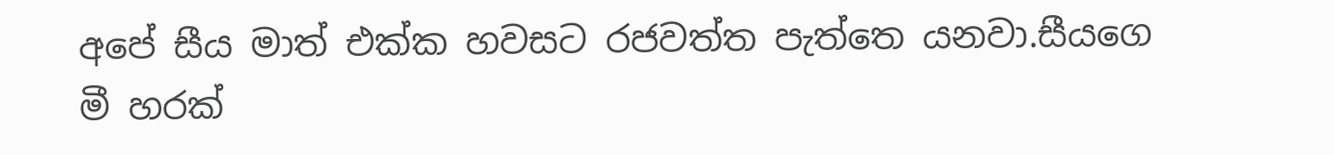අපේ සීය මාත් එක්ක හවසට රජවත්ත පැත්තෙ යනවා.සීයගෙ මී හරක්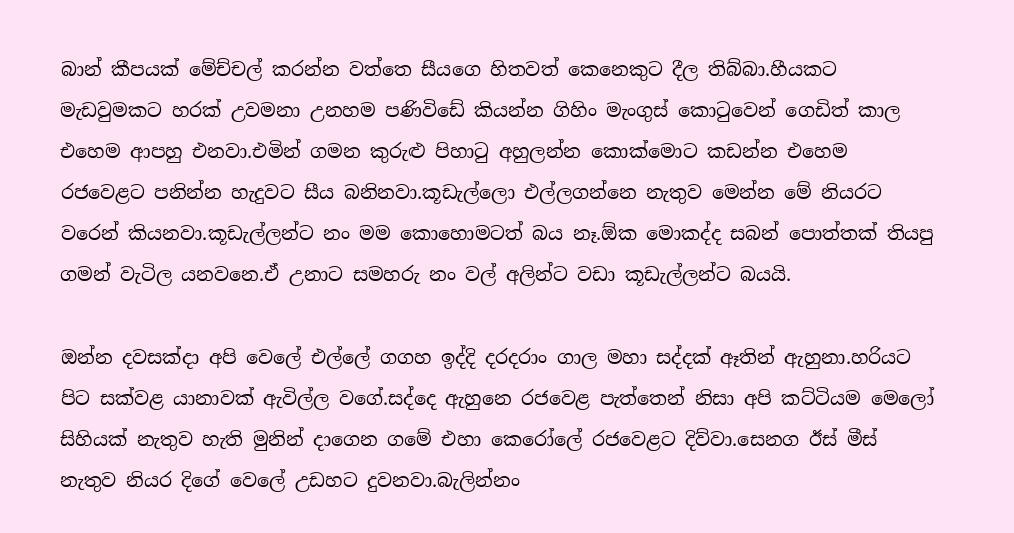බාන් කීපයක් මේච්චල් කරන්න වත්තෙ සීයගෙ හිතවත් කෙනෙකුට දීල තිබ්බා.හීයකට මැඩවුමකට හරක් උවමනා උනහම පණිවිඩේ කියන්න ගිහිං මැංගුස් කොටුවෙන් ගෙඩිත් කාල එහෙම ආපහු එනවා.එමින් ගමන කුරුළු පිහාටු අහුලන්න කොක්මොට කඩන්න එහෙම රජවෙළට පනින්න හැදුවට සීය බනිනවා.කූඩැල්ලො එල්ලගන්නෙ නැතුව මෙන්න මේ නියරට වරෙන් කියනවා.කූඩැල්ලන්ට නං මම කොහොමටත් බය නෑ.ඕක මොකද්ද සබන් පොත්තක් තියපු ගමන් වැටිල යනවනෙ.ඒ උනාට සමහරු නං වල් අලින්ට වඩා කූඩැල්ලන්ට බයයි.

ඔන්න දවසක්දා අපි වෙලේ එල්ලේ ගගහ ඉද්දි දරදරාං ගාල මහා සද්දක් ඈතින් ඇහුනා.හරියට පිට සක්වළ යානාවක් ඇවිල්ල වගේ.සද්දෙ ඇහුනෙ රජවෙළ පැත්තෙන් නිසා අපි කට්ටියම මෙලෝ සිහියක් නැතුව හැති මුනින් දාගෙන ගමේ එහා කෙරෝලේ රජවෙළට දිව්වා.සෙනග ඊස් මීස් නැතුව නියර දිගේ වෙලේ උඩහට දුවනවා.බැලින්නං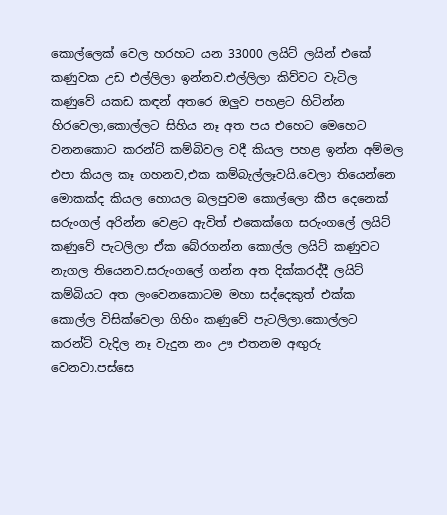කොල්ලෙක් වෙල හරහට යන 33000 ලයිට් ලයින් එකේ කණුවක උඩ එල්ලිලා ඉන්නව.එල්ලිලා කිව්වට වැටිල කණුවේ යකඩ කඳන් අතරෙ ඔලුව පහළට හිටින්න  හිරවෙලා,කොල්ලට සිහිය නෑ අත පය එහෙට මෙහෙට වනනකොට කරන්ට් කම්බිවල වදී කියල පහළ ඉන්න අම්මල  එපා කියල කෑ ගහනව,එක කම්බැල්ලෑවයි.වෙලා තියෙන්නෙ මොකක්ද කියල හොයල බලපුවම කොල්ලො කීප දෙනෙක් සරුංගල් අරින්න වෙළට ඇවිත් එකෙක්ගෙ සරුංගලේ ලයිට් කණුවේ පැටලිලා ඒක බේරගන්න කොල්ල ලයිට් කණුවට නැගල තියෙනව.සරුංගලේ ගන්න අත දික්කරද්දී ලයිට් කම්බියට අත ලංවෙනකොටම මහා සද්දෙකුත් එක්ක කොල්ල විසික්වෙලා ගිහිං කණුවේ පැටලිලා.කොල්ලට කරන්ට් වැදිල නෑ වැදුන නං ඌ එතනම අඟුරු වෙනවා.පස්සෙ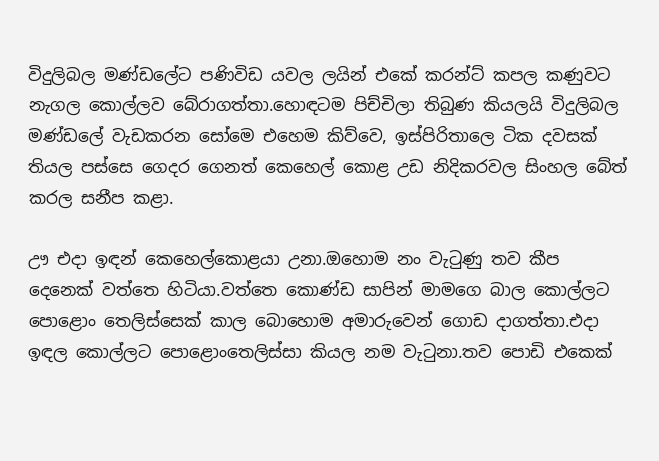විදුලිබල මණ්ඩලේට පණිවිඩ යවල ලයින් එකේ කරන්ට් කපල කණුවට නැගල කොල්ලව බේරාගත්තා.හොඳටම පිච්චිලා තිබුණ කියලයි විදුලිබල මණ්ඩලේ වැඩකරන සෝමෙ එහෙම කිව්වෙ, ඉස්පිරිතාලෙ ටික දවසක් තියල පස්සෙ ගෙදර ගෙනත් කෙහෙල් කොළ උඩ නිදිකරවල සිංහල බේත් කරල සනීප කළා.

ඌ එදා ඉඳන් කෙහෙල්කොළයා උනා.ඔහොම නං වැටුණු තව කීප දෙනෙක් වත්තෙ හිටියා.වත්තෙ කොණ්ඩ සාපින් මාමගෙ බාල කොල්ලට පොළොං තෙලිස්සෙක් කාල බොහොම අමාරුවෙන් ගොඩ දාගත්තා.එදා ඉඳල කොල්ලට පොළොංතෙලිස්සා කියල නම වැටුනා.තව පොඩි එකෙක්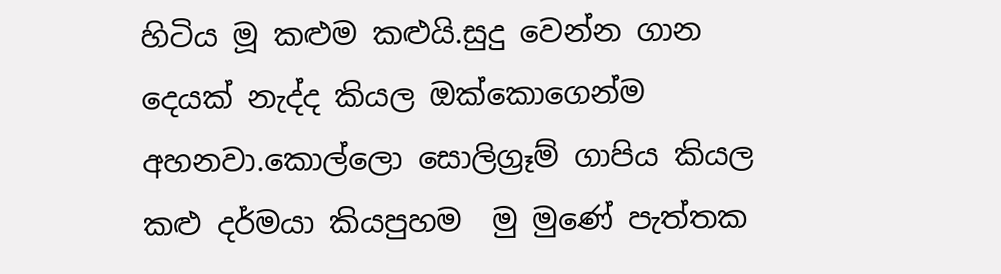හිටිය මූ කළුම කළුයි.සුදු වෙන්න ගාන දෙයක් නැද්ද කියල ඔක්කොගෙන්ම අහනවා.කොල්ලො සොලිග්‍රෑම් ගාපිය කියල කළු දර්මයා කියපුහම  මු මුණේ පැත්තක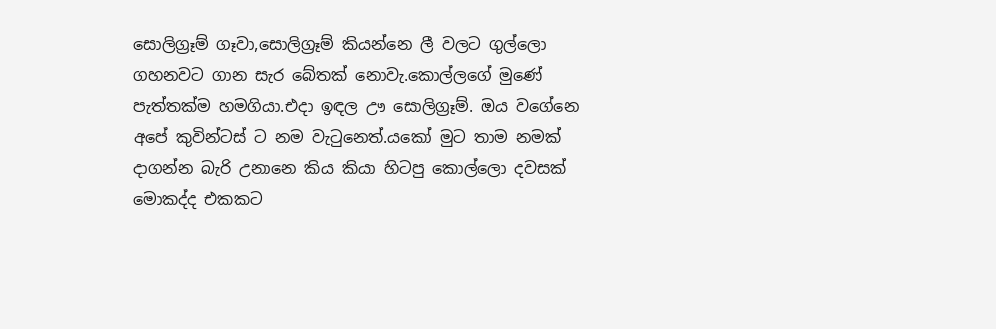සොලිග්‍රෑම් ගෑවා,සොලිග්‍රෑම් කියන්නෙ ලී වලට ගුල්ලො ගහනවට ගාන සැර බේතක් නොවැ.කොල්ලගේ මුණේ පැත්තක්ම හමගියා.එදා ඉඳල ඌ සොලිග්‍රෑම්. ඔය වගේනෙ අපේ කුවින්ටස් ට නම වැටුනෙත්.යකෝ මුට තාම නමක් දාගන්න බැරි උනානෙ කිය කියා හිටපු කොල්ලො දවසක් මොකද්ද එකකට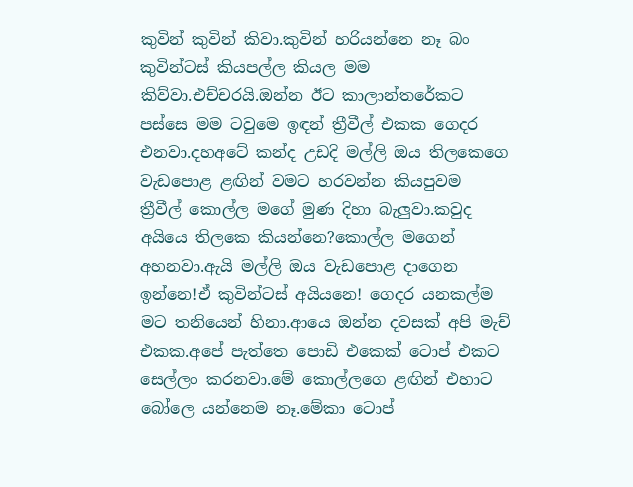කුවින් කුවින් කිවා.කුවින් හරියන්නෙ නෑ බං කුවින්ටස් කියපල්ල කියල මම කිව්වා.එච්චරයි.ඔන්න ඊට කාලාන්තරේකට පස්සෙ මම ටවුමෙ ඉඳන් ත්‍රීවීල් එකක ගෙදර එනවා.දහඅටේ කන්ද උඩදි මල්ලි ඔය තිලකෙගෙ  වැඩපොළ ළඟින් වමට හරවන්න කියපුවම  ත්‍රීවීල් කොල්ල මගේ මුණ දිහා බැලුවා.කවුද අයියෙ තිලකෙ කියන්නෙ?කොල්ල මගෙන් අහනවා.ඇයි මල්ලි ඔය වැඩපොළ දාගෙන ඉන්නෙ!ඒ කුවින්ටස් අයියනෙ! ගෙදර යනකල්ම  මට තනියෙන් හිනා.ආයෙ ඔන්න දවසක් අපි මැච් එකක.අපේ පැත්තෙ පොඩි එකෙක් ටොප් එකට සෙල්ලං කරනවා.මේ කොල්ලගෙ ළඟින් එහාට බෝලෙ යන්නෙම නෑ.මේකා ටොප්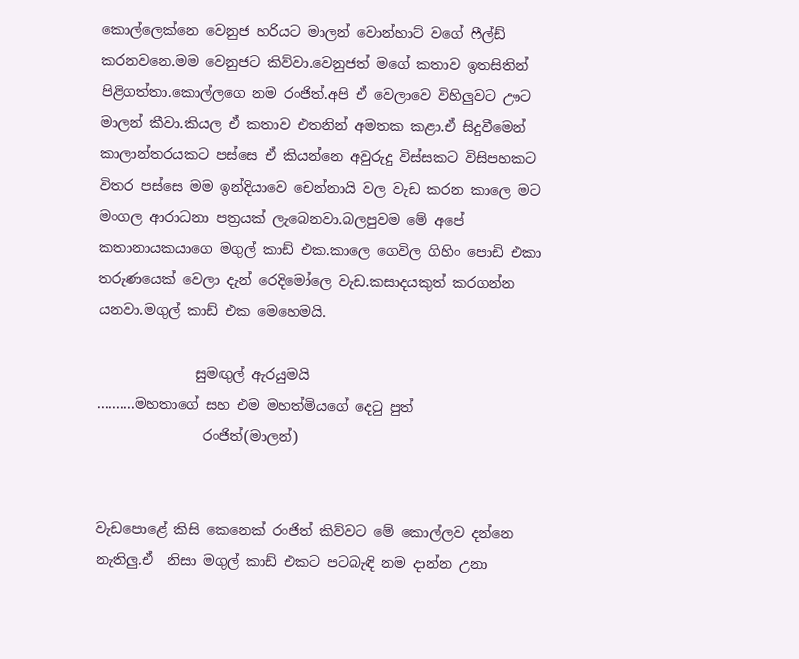කොල්ලෙක්නෙ වෙනුජ හරියට මාලන් වොන්හාට් වගේ ෆීල්ඩ් කරනවනෙ.මම වෙනුජට කිව්වා.වෙනුජත් මගේ කතාව ඉතසිතින් පිළිගත්තා.කොල්ලගෙ නම රංජිත්.අපි ඒ වෙලාවෙ විහිලුවට ඌට මාලන් කීවා.කියල ඒ කතාව එතනින් අමතක කළා.ඒ සිදුවීමෙන් කාලාන්තරයකට පස්සෙ ඒ කියන්නෙ අවුරුදු විස්සකට විසිපහකට විතර පස්සෙ මම ඉන්දියාවෙ චෙන්නායි වල වැඩ කරන කාලෙ මට මංගල ආරාධනා පත්‍රයක් ලැබෙනවා.බලපුවම මේ අපේ කතානායකයාගෙ මගුල් කාඩ් එක.කාලෙ ගෙවිල ගිහිං පොඩි එකා තරුණයෙක් වෙලා දැන් රෙදිමෝලෙ වැඩ.කසාදයකුත් කරගන්න යනවා.මගුල් කාඩ් එක මෙහෙමයි.

              සුමඟුල් ඇරයුමයි
..........මහතාගේ සහ එම මහත්මියගේ දෙටු පුත්
               රංජිත්(මාලන්)


වැඩපොළේ කිසි කෙනෙක් රංජිත් කිව්වට මේ කොල්ලව දන්නෙ නැතිලු.ඒ  නිසා මගුල් කාඩ් එකට පටබැඳි නම දාන්න උනා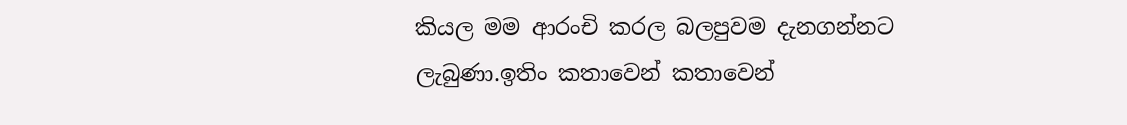කියල මම ආරංචි කරල බලපුවම දැනගන්නට ලැබුණා.ඉතිං කතාවෙන් කතාවෙන්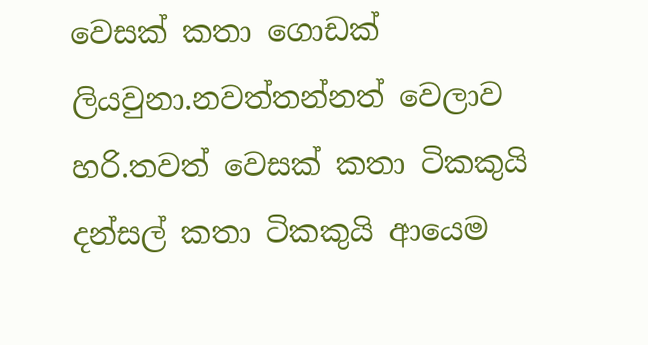වෙසක් කතා ගොඩක් ලියවුනා.නවත්තන්නත් වෙලාව හරි.තවත් වෙසක් කතා ටිකකුයි දන්සල් කතා ටිකකුයි ආයෙම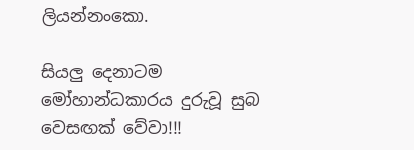ලියන්නංකො.

සියලු දෙනාටම මෝහාන්ධකාරය දුරුවූ සුබ වෙසඟක් වේවා!!!